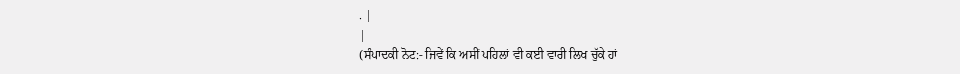. |
|
(ਸੰਪਾਦਕੀ ਨੋਟ:- ਜਿਵੇਂ ਕਿ ਅਸੀਂ ਪਹਿਲਾਂ ਵੀ ਕਈ ਵਾਰੀ ਲਿਖ ਚੁੱਕੇ ਹਾਂ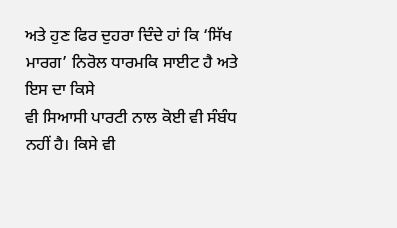ਅਤੇ ਹੁਣ ਫਿਰ ਦੁਹਰਾ ਦਿੰਦੇ ਹਾਂ ਕਿ ‘ਸਿੱਖ ਮਾਰਗ’ ਨਿਰੋਲ ਧਾਰਮਕਿ ਸਾਈਟ ਹੈ ਅਤੇ ਇਸ ਦਾ ਕਿਸੇ
ਵੀ ਸਿਆਸੀ ਪਾਰਟੀ ਨਾਲ ਕੋਈ ਵੀ ਸੰਬੰਧ ਨਹੀਂ ਹੈ। ਕਿਸੇ ਵੀ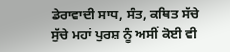ਡੇਰਾਵਾਦੀ ਸਾਧ, ਸੰਤ, ਕਥਿਤ ਸੱਚੇ
ਸੁੱਚੇ ਮਹਾਂ ਪੁਰਸ਼ ਨੂੰ ਅਸੀਂ ਕੋਈ ਵੀ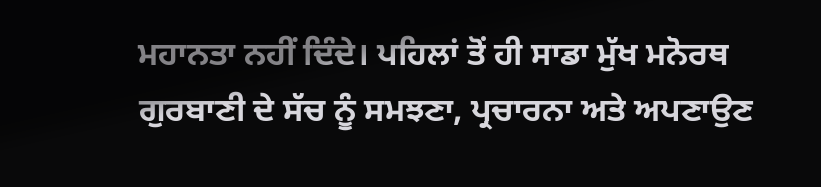ਮਹਾਨਤਾ ਨਹੀਂ ਦਿੰਦੇ। ਪਹਿਲਾਂ ਤੋਂ ਹੀ ਸਾਡਾ ਮੁੱਖ ਮਨੋਰਥ
ਗੁਰਬਾਣੀ ਦੇ ਸੱਚ ਨੂੰ ਸਮਝਣਾ, ਪ੍ਰਚਾਰਨਾ ਅਤੇ ਅਪਣਾਉਣ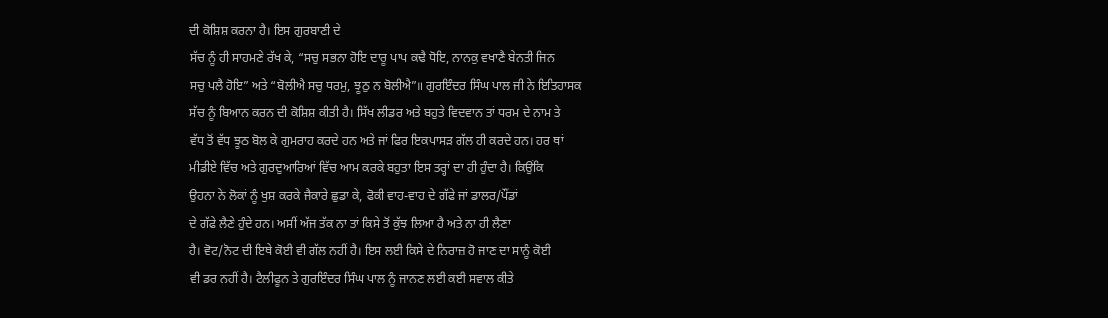ਦੀ ਕੋਸ਼ਿਸ਼ ਕਰਨਾ ਹੈ। ਇਸ ਗੁਰਬਾਣੀ ਦੇ
ਸੱਚ ਨੂੰ ਹੀ ਸਾਹਮਣੇ ਰੱਖ ਕੇ, “ਸਚੁ ਸਭਨਾ ਹੋਇ ਦਾਰੂ ਪਾਪ ਕਢੈ ਧੋਇ, ਨਾਨਕੁ ਵਖਾਣੈ ਬੇਨਤੀ ਜਿਨ
ਸਚੁ ਪਲੈ ਹੋਇ” ਅਤੇ “ਬੋਲੀਐ ਸਚੁ ਧਰਮੁ, ਝੂਠੁ ਨ ਬੋਲੀਐ”॥ ਗੁਰਇੰਦਰ ਸਿੰਘ ਪਾਲ ਜੀ ਨੇ ਇਤਿਹਾਸਕ
ਸੱਚ ਨੂੰ ਬਿਆਨ ਕਰਨ ਦੀ ਕੋਸ਼ਿਸ਼ ਕੀਤੀ ਹੈ। ਸਿੱਖ ਲੀਡਰ ਅਤੇ ਬਹੁਤੇ ਵਿਦਵਾਨ ਤਾਂ ਧਰਮ ਦੇ ਨਾਮ ਤੇ
ਵੱਧ ਤੋਂ ਵੱਧ ਝੂਠ ਬੋਲ ਕੇ ਗੁਮਰਾਹ ਕਰਦੇ ਹਨ ਅਤੇ ਜਾਂ ਫਿਰ ਇਕਪਾਸੜ ਗੱਲ ਹੀ ਕਰਦੇ ਹਨ। ਹਰ ਥਾਂ
ਮੀਡੀਏ ਵਿੱਚ ਅਤੇ ਗੁਰਦੁਆਰਿਆਂ ਵਿੱਚ ਆਮ ਕਰਕੇ ਬਹੁਤਾ ਇਸ ਤਰ੍ਹਾਂ ਦਾ ਹੀ ਹੁੰਦਾ ਹੈ। ਕਿਉਂਕਿ
ਉਹਨਾ ਨੇ ਲੋਕਾਂ ਨੂੰ ਖੁਸ਼ ਕਰਕੇ ਜੈਕਾਰੇ ਛੁਡਾ ਕੇ, ਫੋਕੀ ਵਾਹ-ਵਾਹ ਦੇ ਗੱਫੇ ਜਾਂ ਡਾਲਰ/ਪੌਂਡਾਂ
ਦੇ ਗੱਫੇ ਲੈਣੇ ਹੁੰਦੇ ਹਨ। ਅਸੀਂ ਅੱਜ ਤੱਕ ਨਾ ਤਾਂ ਕਿਸੇ ਤੋਂ ਕੁੱਝ ਲਿਆ ਹੈ ਅਤੇ ਨਾ ਹੀ ਲੈਣਾ
ਹੈ। ਵੋਟ/ਨੋਟ ਦੀ ਇਥੇ ਕੋਈ ਵੀ ਗੱਲ ਨਹੀਂ ਹੈ। ਇਸ ਲਈ ਕਿਸੇ ਦੇ ਨਿਰਾਜ਼ ਹੋ ਜਾਣ ਦਾ ਸਾਨੂੰ ਕੋਈ
ਵੀ ਡਰ ਨਹੀਂ ਹੈ। ਟੈਲੀਫੂਨ ਤੇ ਗੁਰਇੰਦਰ ਸਿੰਘ ਪਾਲ ਨੂੰ ਜਾਨਣ ਲਈ ਕਈ ਸਵਾਲ ਕੀਤੇ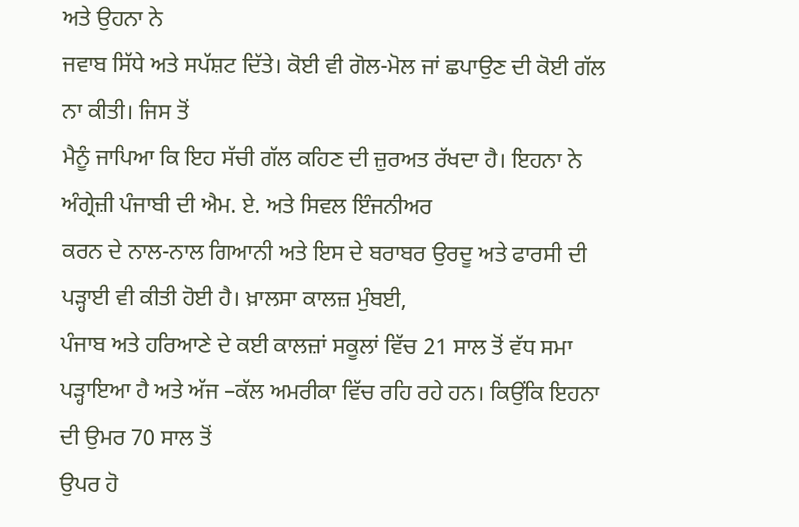ਅਤੇ ਉਹਨਾ ਨੇ
ਜਵਾਬ ਸਿੱਧੇ ਅਤੇ ਸਪੱਸ਼ਟ ਦਿੱਤੇ। ਕੋਈ ਵੀ ਗੋਲ-ਮੋਲ ਜਾਂ ਛਪਾਉਣ ਦੀ ਕੋਈ ਗੱਲ ਨਾ ਕੀਤੀ। ਜਿਸ ਤੋਂ
ਮੈਨੂੰ ਜਾਪਿਆ ਕਿ ਇਹ ਸੱਚੀ ਗੱਲ ਕਹਿਣ ਦੀ ਜ਼ੁਰਅਤ ਰੱਖਦਾ ਹੈ। ਇਹਨਾ ਨੇ ਅੰਗ੍ਰੇਜ਼ੀ ਪੰਜਾਬੀ ਦੀ ਐਮ. ਏ. ਅਤੇ ਸਿਵਲ ਇੰਜਨੀਅਰ
ਕਰਨ ਦੇ ਨਾਲ-ਨਾਲ ਗਿਆਨੀ ਅਤੇ ਇਸ ਦੇ ਬਰਾਬਰ ਉਰਦੂ ਅਤੇ ਫਾਰਸੀ ਦੀ ਪੜ੍ਹਾਈ ਵੀ ਕੀਤੀ ਹੋਈ ਹੈ। ਖ਼ਾਲਸਾ ਕਾਲਜ਼ ਮੁੰਬਈ,
ਪੰਜਾਬ ਅਤੇ ਹਰਿਆਣੇ ਦੇ ਕਈ ਕਾਲਜ਼ਾਂ ਸਕੂਲਾਂ ਵਿੱਚ 21 ਸਾਲ ਤੋਂ ਵੱਧ ਸਮਾ ਪੜ੍ਹਾਇਆ ਹੈ ਅਤੇ ਅੱਜ –ਕੱਲ ਅਮਰੀਕਾ ਵਿੱਚ ਰਹਿ ਰਹੇ ਹਨ। ਕਿਉਂਕਿ ਇਹਨਾ ਦੀ ਉਮਰ 70 ਸਾਲ ਤੋਂ
ਉਪਰ ਹੋ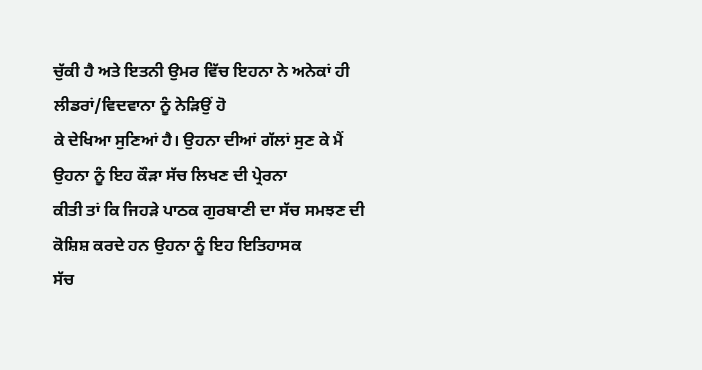ਚੁੱਕੀ ਹੈ ਅਤੇ ਇਤਨੀ ਉਮਰ ਵਿੱਚ ਇਹਨਾ ਨੇ ਅਨੇਕਾਂ ਹੀ ਲੀਡਰਾਂ/ਵਿਦਵਾਨਾ ਨੂੰ ਨੇੜਿਉਂ ਹੋ
ਕੇ ਦੇਖਿਆ ਸੁਣਿਆਂ ਹੈ। ਉਹਨਾ ਦੀਆਂ ਗੱਲਾਂ ਸੁਣ ਕੇ ਮੈਂ ਉਹਨਾ ਨੂੰ ਇਹ ਕੌੜਾ ਸੱਚ ਲਿਖਣ ਦੀ ਪ੍ਰੇਰਨਾ
ਕੀਤੀ ਤਾਂ ਕਿ ਜਿਹੜੇ ਪਾਠਕ ਗੁਰਬਾਣੀ ਦਾ ਸੱਚ ਸਮਝਣ ਦੀ ਕੋਸ਼ਿਸ਼ ਕਰਦੇ ਹਨ ਉਹਨਾ ਨੂੰ ਇਹ ਇਤਿਹਾਸਕ
ਸੱਚ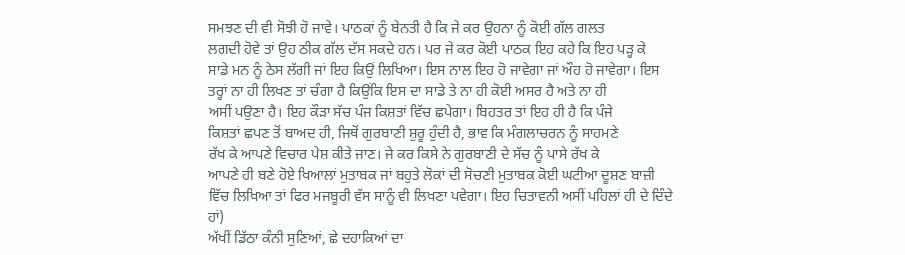ਸਮਝਣ ਦੀ ਵੀ ਸੋਝੀ ਹੋ ਜਾਵੇ। ਪਾਠਕਾਂ ਨੂੰ ਬੇਨਤੀ ਹੈ ਕਿ ਜੇ ਕਰ ਉਹਨਾ ਨੂੰ ਕੋਈ ਗੱਲ ਗਲਤ
ਲਗਦੀ ਹੋਵੇ ਤਾਂ ਉਹ ਠੀਕ ਗੱਲ ਦੱਸ ਸਕਦੇ ਹਨ। ਪਰ ਜੇ ਕਰ ਕੋਈ ਪਾਠਕ ਇਹ ਕਹੇ ਕਿ ਇਹ ਪੜ੍ਹ ਕੇ
ਸਾਡੇ ਮਨ ਨੂੰ ਠੇਸ ਲੱਗੀ ਜਾਂ ਇਹ ਕਿਉਂ ਲਿਖਿਆ। ਇਸ ਨਾਲ ਇਹ ਹੋ ਜਾਵੇਗਾ ਜਾਂ ਔਹ ਹੋ ਜਾਵੇਗਾ। ਇਸ
ਤਰ੍ਹਾਂ ਨਾ ਹੀ ਲਿਖਣ ਤਾਂ ਚੰਗਾ ਹੈ ਕਿਉਂਕਿ ਇਸ ਦਾ ਸਾਡੇ ਤੇ ਨਾ ਹੀ ਕੋਈ ਅਸਰ ਹੈ ਅਤੇ ਨਾ ਹੀ
ਅਸੀਂ ਪਉਣਾ ਹੈ। ਇਹ ਕੌੜਾ ਸੱਚ ਪੰਜ ਕਿਸ਼ਤਾਂ ਵਿੱਚ ਛਪੇਗਾ। ਬਿਹਤਰ ਤਾਂ ਇਹ ਹੀ ਹੈ ਕਿ ਪੰਜੇ
ਕਿਸ਼ਤਾਂ ਛਪਣ ਤੋਂ ਬਾਅਦ ਹੀ, ਜਿਥੋਂ ਗੁਰਬਾਣੀ ਸ਼ੁਰੂ ਹੁੰਦੀ ਹੈ, ਭਾਵ ਕਿ ਮੰਗਲਾਚਰਨ ਨੂੰ ਸਾਹਮਣੇ
ਰੱਖ ਕੇ ਆਪਣੇ ਵਿਚਾਰ ਪੇਸ਼ ਕੀਤੇ ਜਾਣ। ਜੇ ਕਰ ਕਿਸੇ ਨੇ ਗੁਰਬਾਣੀ ਦੇ ਸੱਚ ਨੂੰ ਪਾਸੇ ਰੱਖ ਕੇ
ਆਪਣੇ ਹੀ ਬਣੇ ਹੋਏ ਖਿਆਲਾਂ ਮੁਤਾਬਕ ਜਾਂ ਬਹੁਤੇ ਲੋਕਾਂ ਦੀ ਸੋਚਣੀ ਮੁਤਾਬਕ ਕੋਈ ਘਟੀਆ ਦੂਸ਼ਣ ਬਾਜ਼ੀ
ਵਿੱਚ ਲਿਖਿਆ ਤਾਂ ਫਿਰ ਮਜਬੂਰੀ ਵੱਸ ਸਾਨੂੰ ਵੀ ਲਿਖਣਾ ਪਵੇਗਾ। ਇਹ ਚਿਤਾਵਨੀ ਅਸੀਂ ਪਹਿਲਾਂ ਹੀ ਦੇ ਦਿੰਦੇ
ਹਾਂ)
ਅੱਖੀਂ ਡਿੱਠਾ ਕੰਨੀ ਸੁਣਿਆਂ, ਛੇ ਦਹਾਕਿਆਂ ਦਾ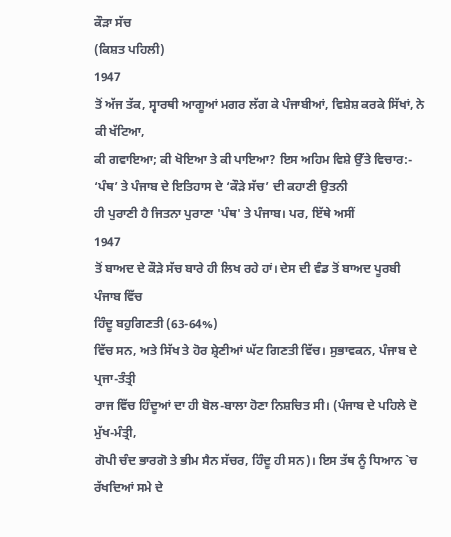ਕੌੜਾ ਸੱਚ
(ਕਿਸ਼ਤ ਪਹਿਲੀ)
1947
ਤੋਂ ਅੱਜ ਤੱਕ, ਸ੍ਵਾਰਥੀ ਆਗੂਆਂ ਮਗਰ ਲੱਗ ਕੇ ਪੰਜਾਬੀਆਂ, ਵਿਸ਼ੇਸ਼ ਕਰਕੇ ਸਿੱਖਾਂ, ਨੇ ਕੀ ਖੱਟਿਆ,
ਕੀ ਗਵਾਇਆ; ਕੀ ਖੋਇਆ ਤੇ ਕੀ ਪਾਇਆ? ਇਸ ਅਹਿਮ ਵਿਸ਼ੇ ਉੱਤੇ ਵਿਚਾਰ:-
‘ਪੰਥ’ ਤੇ ਪੰਜਾਬ ਦੇ ਇਤਿਹਾਸ ਦੇ ‘ਕੌੜੇ ਸੱਚ’ ਦੀ ਕਹਾਣੀ ਉਤਨੀ
ਹੀ ਪੁਰਾਣੀ ਹੈ ਜਿਤਨਾ ਪੁਰਾਣਾ 'ਪੰਥ' ਤੇ ਪੰਜਾਬ। ਪਰ, ਇੱਥੇ ਅਸੀਂ
1947
ਤੋਂ ਬਾਅਦ ਦੇ ਕੌੜੇ ਸੱਚ ਬਾਰੇ ਹੀ ਲਿਖ ਰਹੇ ਹਾਂ। ਦੇਸ ਦੀ ਵੰਡ ਤੋਂ ਬਾਅਦ ਪੂਰਬੀ ਪੰਜਾਬ ਵਿੱਚ
ਹਿੰਦੂ ਬਹੁਗਿਣਤੀ (63-64%)
ਵਿੱਚ ਸਨ, ਅਤੇ ਸਿੱਖ ਤੇ ਹੋਰ ਸ਼੍ਰੇਣੀਆਂ ਘੱਟ ਗਿਣਤੀ ਵਿੱਚ। ਸੁਭਾਵਕਨ, ਪੰਜਾਬ ਦੇ ਪ੍ਰਜਾ-ਤੰਤ੍ਰੀ
ਰਾਜ ਵਿੱਚ ਹਿੰਦੂਆਂ ਦਾ ਹੀ ਬੋਲ-ਬਾਲਾ ਹੋਣਾ ਨਿਸ਼ਚਿਤ ਸੀ। (ਪੰਜਾਬ ਦੇ ਪਹਿਲੇ ਦੋ ਮੁੱਖ-ਮੰਤ੍ਰੀ,
ਗੋਪੀ ਚੰਦ ਭਾਰਗੋ ਤੇ ਭੀਮ ਸੈਨ ਸੱਚਰ, ਹਿੰਦੂ ਹੀ ਸਨ)। ਇਸ ਤੱਥ ਨੂੰ ਧਿਆਨ `ਚ ਰੱਖਦਿਆਂ ਸਮੇ ਦੇ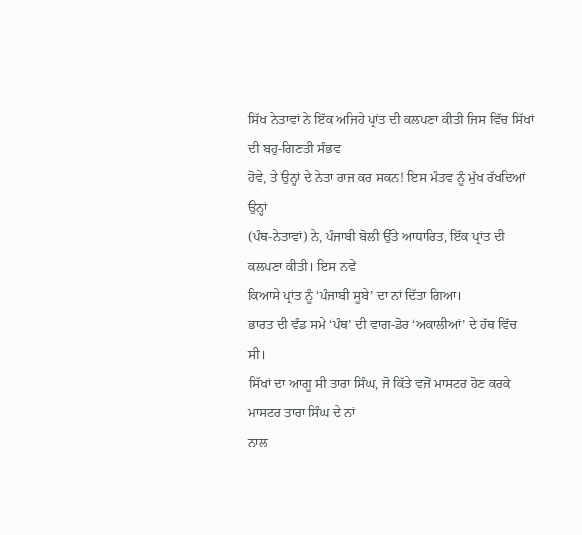ਸਿੱਖ ਨੇਤਾਵਾਂ ਨੇ ਇੱਕ ਅਜਿਹੇ ਪ੍ਰਾਂਤ ਦੀ ਕਲਪਣਾ ਕੀਤੀ ਜਿਸ ਵਿੱਚ ਸਿੱਖਾਂ ਦੀ ਬਹੁ-ਗਿਣਤੀ ਸੰਭਵ
ਹੋਵੇ, ਤੇ ਉਨ੍ਹਾਂ ਦੇ ਨੇਤਾ ਰਾਜ ਕਰ ਸਕਨ! ਇਸ ਮੰਤਵ ਨੂੰ ਮੁੱਖ ਰੱਖਦਿਆਂ ਉਨ੍ਹਾਂ
(ਪੰਥ-ਨੇਤਾਵਾਂ) ਨੇ, ਪੰਜਾਬੀ ਬੋਲੀ ਉੱਤੇ ਆਧਾਰਿਤ, ਇੱਕ ਪ੍ਰਾਂਤ ਦੀ ਕਲਪਣਾ ਕੀਤੀ। ਇਸ ਨਵੇਂ
ਕਿਆਸੇ ਪ੍ਰਾਂਤ ਨੂੰ ‘ਪੰਜਾਬੀ ਸੂਬੇ’ ਦਾ ਨਾਂ ਦਿੱਤਾ ਗਿਆ।
ਭਾਰਤ ਦੀ ਵੰਡ ਸਮੇ ‘ਪੰਥ’ ਦੀ ਵਾਗ-ਡੋਰ ‘ਅਕਾਲੀਆਂ’ ਦੇ ਹੱਥ ਵਿੱਚ ਸੀ।
ਸਿੱਖਾਂ ਦਾ ਆਗੂ ਸੀ ਤਾਰਾ ਸਿੰਘ, ਜੋ ਕਿੱਤੇ ਵਜੋਂ ਮਾਸਟਰ ਹੋਣ ਕਰਕੇ ਮਾਸਟਰ ਤਾਰਾ ਸਿੰਘ ਦੇ ਨਾਂ
ਨਾਲ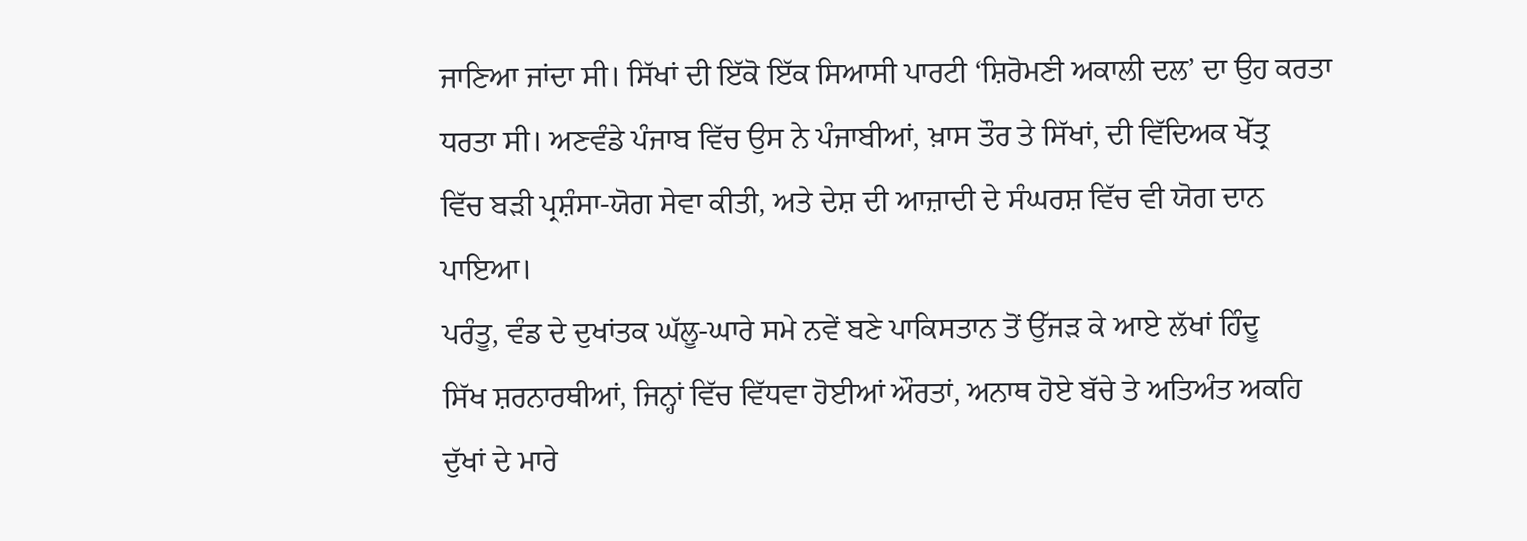ਜਾਣਿਆ ਜਾਂਦਾ ਸੀ। ਸਿੱਖਾਂ ਦੀ ਇੱਕੋ ਇੱਕ ਸਿਆਸੀ ਪਾਰਟੀ ‘ਸ਼ਿਰੋਮਣੀ ਅਕਾਲੀ ਦਲ’ ਦਾ ਉਹ ਕਰਤਾ
ਧਰਤਾ ਸੀ। ਅਣਵੰਡੇ ਪੰਜਾਬ ਵਿੱਚ ਉਸ ਨੇ ਪੰਜਾਬੀਆਂ, ਖ਼ਾਸ ਤੌਰ ਤੇ ਸਿੱਖਾਂ, ਦੀ ਵਿੱਦਿਅਕ ਖੇੱਤ੍ਰ
ਵਿੱਚ ਬੜੀ ਪ੍ਰਸ਼ੰਸਾ-ਯੋਗ ਸੇਵਾ ਕੀਤੀ, ਅਤੇ ਦੇਸ਼ ਦੀ ਆਜ਼ਾਦੀ ਦੇ ਸੰਘਰਸ਼ ਵਿੱਚ ਵੀ ਯੋਗ ਦਾਨ ਪਾਇਆ।
ਪਰੰਤੂ, ਵੰਡ ਦੇ ਦੁਖਾਂਤਕ ਘੱਲੂ-ਘਾਰੇ ਸਮੇ ਨਵੇਂ ਬਣੇ ਪਾਕਿਸਤਾਨ ਤੋਂ ਉੱਜੜ ਕੇ ਆਏ ਲੱਖਾਂ ਹਿੰਦੂ
ਸਿੱਖ ਸ਼ਰਨਾਰਥੀਆਂ, ਜਿਨ੍ਹਾਂ ਵਿੱਚ ਵਿੱਧਵਾ ਹੋਈਆਂ ਔਰਤਾਂ, ਅਨਾਥ ਹੋਏ ਬੱਚੇ ਤੇ ਅਤਿਅੰਤ ਅਕਹਿ
ਦੁੱਖਾਂ ਦੇ ਮਾਰੇ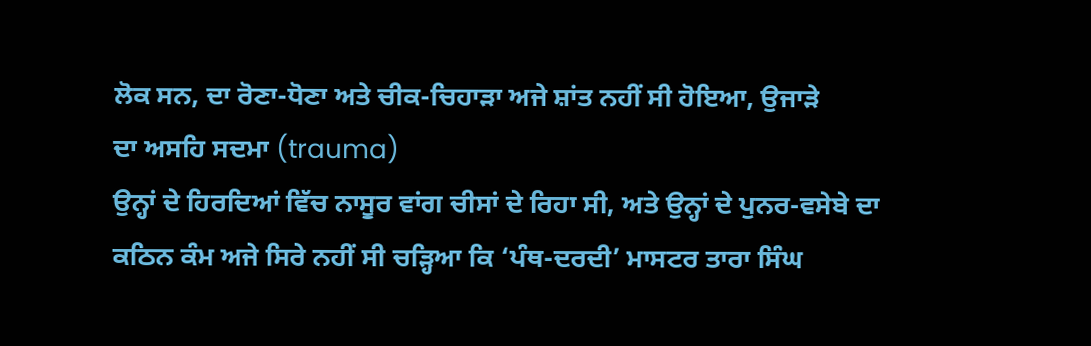ਲੋਕ ਸਨ, ਦਾ ਰੋਣਾ-ਧੋਣਾ ਅਤੇ ਚੀਕ-ਚਿਹਾੜਾ ਅਜੇ ਸ਼ਾਂਤ ਨਹੀਂ ਸੀ ਹੋਇਆ, ਉਜਾੜੇ
ਦਾ ਅਸਹਿ ਸਦਮਾ (trauma)
ਉਨ੍ਹਾਂ ਦੇ ਹਿਰਦਿਆਂ ਵਿੱਚ ਨਾਸੂਰ ਵਾਂਗ ਚੀਸਾਂ ਦੇ ਰਿਹਾ ਸੀ, ਅਤੇ ਉਨ੍ਹਾਂ ਦੇ ਪੁਨਰ-ਵਸੇਬੇ ਦਾ
ਕਠਿਨ ਕੰਮ ਅਜੇ ਸਿਰੇ ਨਹੀਂ ਸੀ ਚੜ੍ਹਿਆ ਕਿ ‘ਪੰਥ-ਦਰਦੀ’ ਮਾਸਟਰ ਤਾਰਾ ਸਿੰਘ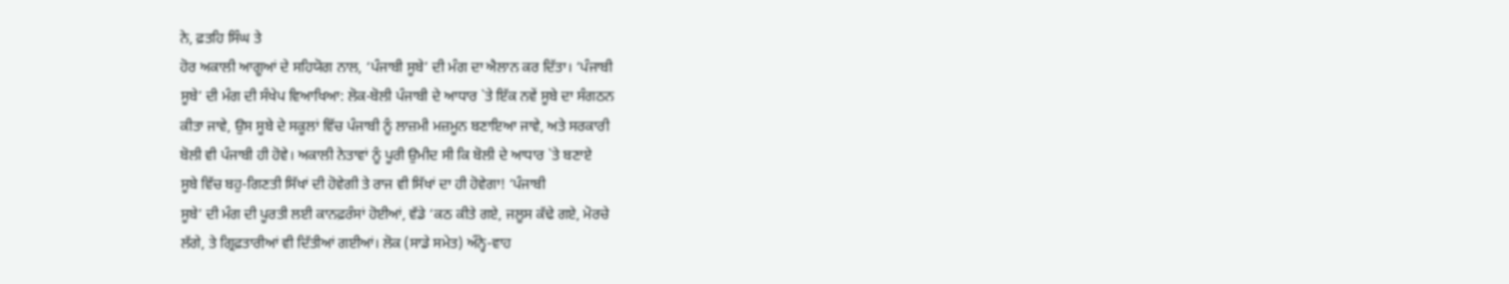ਨੇ, ਫ਼ਤਹਿ ਸਿੰਘ ਤੇ
ਹੋਰ ਅਕਾਲੀ ਆਗੂਆਂ ਦੇ ਸਹਿਯੋਗ ਨਾਲ, ‘ਪੰਜਾਬੀ ਸੂਬੇ’ ਦੀ ਮੰਗ ਦਾ ਐਲਾਨ ਕਰ ਦਿੱਤਾ। ‘ਪੰਜਾਬੀ
ਸੂਬੇ’ ਦੀ ਮੰਗ ਦੀ ਸੰਖੇਪ ਵਿਆਖਿਆ: ਲੋਕ-ਬੋਲੀ ਪੰਜਾਬੀ ਦੇ ਆਧਾਰ `ਤੇ ਇੱਕ ਨਵੇਂ ਸੂਬੇ ਦਾ ਸੰਗਠਨ
ਕੀਤਾ ਜਾਵੇ, ਉਸ ਸੂਬੇ ਦੇ ਸਕੂਲਾਂ ਵਿੱਚ ਪੰਜਾਬੀ ਨੂੰ ਲਾਜ਼ਮੀ ਮਜ਼ਮੂਨ ਬਣਾਇਆ ਜਾਵੇ, ਅਤੇ ਸਰਕਾਰੀ
ਬੋਲੀ ਵੀ ਪੰਜਾਬੀ ਹੀ ਹੋਵੇ। ਅਕਾਲੀ ਨੇਤਾਵਾਂ ਨੂੰ ਪੂਰੀ ਉਮੀਦ ਸੀ ਕਿ ਬੋਲੀ ਦੇ ਆਧਾਰ `ਤੇ ਬਣਾਏ
ਸੂਬੇ ਵਿੱਚ ਬਹੁ-ਗਿਣਤੀ ਸਿੱਖਾਂ ਦੀ ਹੋਵੇਗੀ ਤੇ ਰਾਜ ਵੀ ਸਿੱਖਾਂ ਦਾ ਹੀ ਹੋਵੇਗਾ! ‘ਪੰਜਾਬੀ
ਸੂਬੇ’ ਦੀ ਮੰਗ ਦੀ ਪੂਰਤੀ ਲਈ ਕਾਨਫ਼ਰੰਸਾਂ ਹੋਈਆਂ, ਵੱਡੇ ‘ਕਠ ਕੀਤੇ ਗਏ, ਜਲੂਸ ਕੱਢੇ ਗਏ, ਮੋਰਚੇ
ਲੱਗੇ, ਤੇ ਗ੍ਰਿਫ਼ਤਾਰੀਆਂ ਵੀ ਦਿੱਤੀਆਂ ਗਈਆਂ। ਲੋਕ (ਸਾਡੇ ਸਮੇਤ) ਅੰਨ੍ਹੇ-ਵਾਹ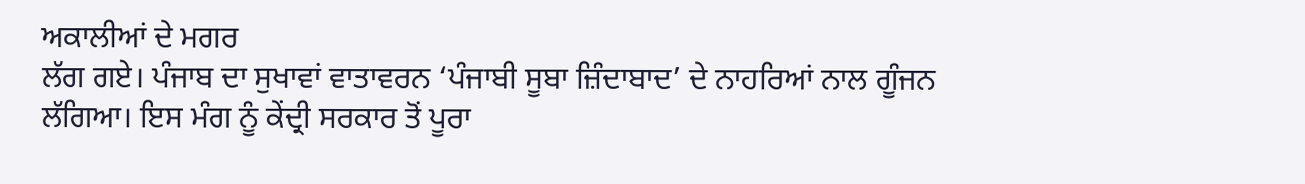ਅਕਾਲੀਆਂ ਦੇ ਮਗਰ
ਲੱਗ ਗਏ। ਪੰਜਾਬ ਦਾ ਸੁਖਾਵਾਂ ਵਾਤਾਵਰਨ ‘ਪੰਜਾਬੀ ਸੂਬਾ ਜ਼ਿੰਦਾਬਾਦ’ ਦੇ ਨਾਹਰਿਆਂ ਨਾਲ ਗੂੰਜਨ
ਲੱਗਿਆ। ਇਸ ਮੰਗ ਨੂੰ ਕੇਂਦ੍ਰੀ ਸਰਕਾਰ ਤੋਂ ਪੂਰਾ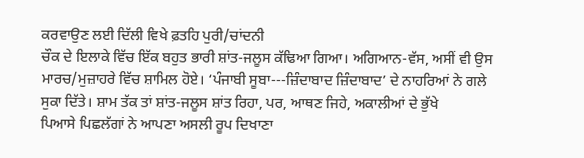ਕਰਵਾਉਣ ਲਈ ਦਿੱਲੀ ਵਿਖੇ ਫ਼ਤਹਿ ਪੁਰੀ/ਚਾਂਦਨੀ
ਚੌਕ ਦੇ ਇਲਾਕੇ ਵਿੱਚ ਇੱਕ ਬਹੁਤ ਭਾਰੀ ਸ਼ਾਂਤ-ਜਲੂਸ ਕੱਢਿਆ ਗਿਆ। ਅਗਿਆਨ-ਵੱਸ, ਅਸੀਂ ਵੀ ਉਸ
ਮਾਰਚ/ਮੁਜ਼ਾਹਰੇ ਵਿੱਚ ਸ਼ਾਮਿਲ ਹੋਏ। ‘ਪੰਜਾਬੀ ਸੂਬਾ---ਜ਼ਿੰਦਾਬਾਦ ਜ਼ਿੰਦਾਬਾਦ’ ਦੇ ਨਾਹਰਿਆਂ ਨੇ ਗਲੇ
ਸੁਕਾ ਦਿੱਤੇ। ਸ਼ਾਮ ਤੱਕ ਤਾਂ ਸ਼ਾਂਤ-ਜਲੂਸ ਸ਼ਾਂਤ ਰਿਹਾ, ਪਰ, ਆਥਣ ਜਿਹੇ, ਅਕਾਲੀਆਂ ਦੇ ਭੁੱਖੇ
ਪਿਆਸੇ ਪਿਛਲੱਗਾਂ ਨੇ ਆਪਣਾ ਅਸਲੀ ਰੂਪ ਦਿਖਾਣਾ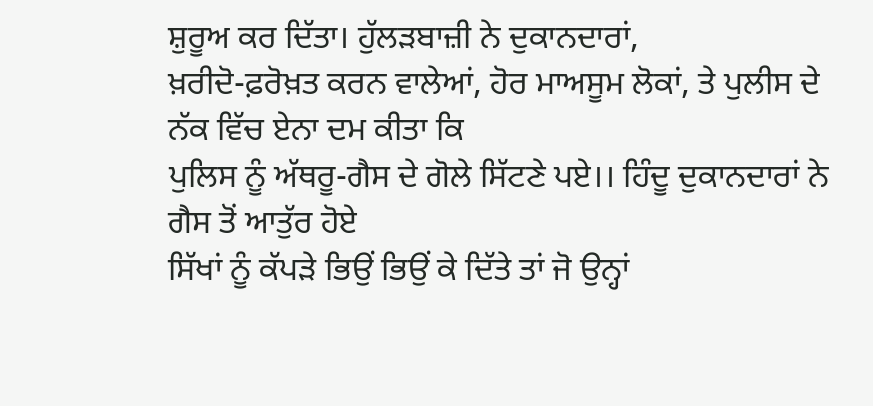ਸ਼ੁਰੂਅ ਕਰ ਦਿੱਤਾ। ਹੁੱਲੜਬਾਜ਼ੀ ਨੇ ਦੁਕਾਨਦਾਰਾਂ,
ਖ਼ਰੀਦੋ-ਫ਼ਰੋਖ਼ਤ ਕਰਨ ਵਾਲੇਆਂ, ਹੋਰ ਮਾਅਸੂਮ ਲੋਕਾਂ, ਤੇ ਪੁਲੀਸ ਦੇ ਨੱਕ ਵਿੱਚ ਏਨਾ ਦਮ ਕੀਤਾ ਕਿ
ਪੁਲਿਸ ਨੂੰ ਅੱਥਰੂ-ਗੈਸ ਦੇ ਗੋਲੇ ਸਿੱਟਣੇ ਪਏ।। ਹਿੰਦੂ ਦੁਕਾਨਦਾਰਾਂ ਨੇ ਗੈਸ ਤੋਂ ਆਤੁੱਰ ਹੋਏ
ਸਿੱਖਾਂ ਨੂੰ ਕੱਪੜੇ ਭਿਉਂ ਭਿਉਂ ਕੇ ਦਿੱਤੇ ਤਾਂ ਜੋ ਉਨ੍ਹਾਂ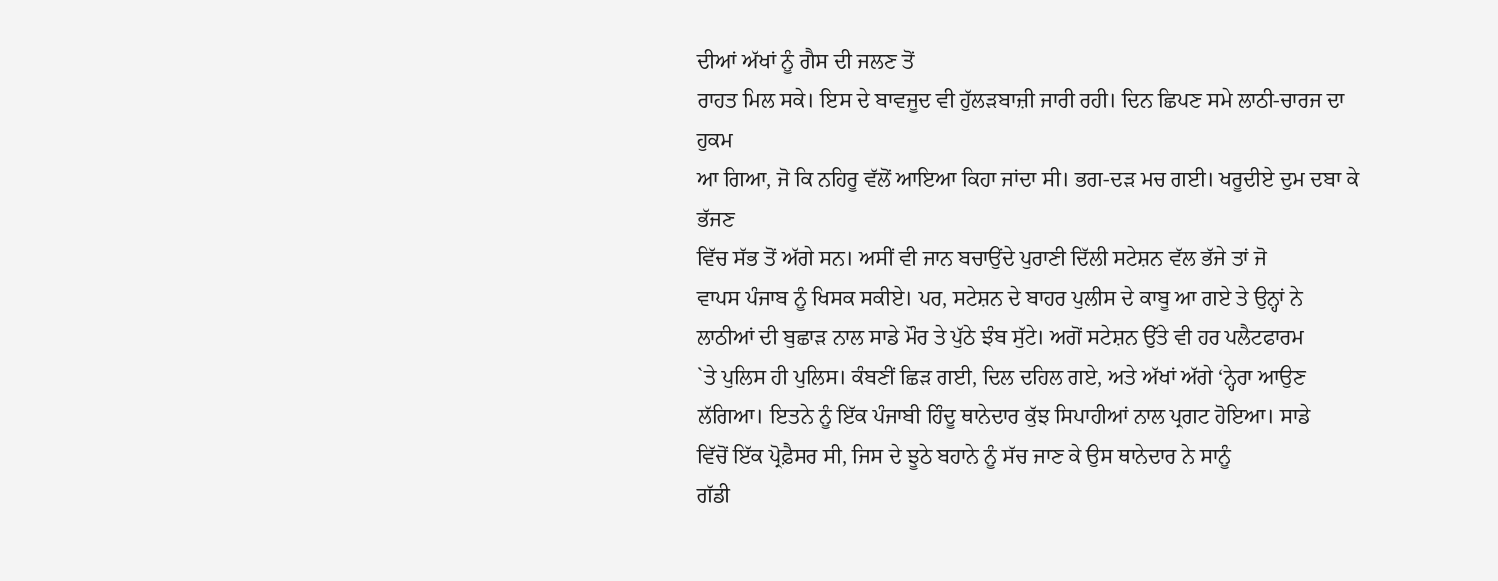ਦੀਆਂ ਅੱਖਾਂ ਨੂੰ ਗੈਸ ਦੀ ਜਲਣ ਤੋਂ
ਰਾਹਤ ਮਿਲ ਸਕੇ। ਇਸ ਦੇ ਬਾਵਜੂਦ ਵੀ ਹੁੱਲੜਬਾਜ਼ੀ ਜਾਰੀ ਰਹੀ। ਦਿਨ ਛਿਪਣ ਸਮੇ ਲਾਠੀ-ਚਾਰਜ ਦਾ ਹੁਕਮ
ਆ ਗਿਆ, ਜੋ ਕਿ ਨਹਿਰੂ ਵੱਲੋਂ ਆਇਆ ਕਿਹਾ ਜਾਂਦਾ ਸੀ। ਭਗ-ਦੜ ਮਚ ਗਈ। ਖਰੂਦੀਏ ਦੁਮ ਦਬਾ ਕੇ ਭੱਜਣ
ਵਿੱਚ ਸੱਭ ਤੋਂ ਅੱਗੇ ਸਨ। ਅਸੀਂ ਵੀ ਜਾਨ ਬਚਾਉਂਦੇ ਪੁਰਾਣੀ ਦਿੱਲੀ ਸਟੇਸ਼ਨ ਵੱਲ ਭੱਜੇ ਤਾਂ ਜੋ
ਵਾਪਸ ਪੰਜਾਬ ਨੂੰ ਖਿਸਕ ਸਕੀਏ। ਪਰ, ਸਟੇਸ਼ਨ ਦੇ ਬਾਹਰ ਪੁਲੀਸ ਦੇ ਕਾਬੂ ਆ ਗਏ ਤੇ ਉਨ੍ਹਾਂ ਨੇ
ਲਾਠੀਆਂ ਦੀ ਬੁਛਾੜ ਨਾਲ ਸਾਡੇ ਮੌਰ ਤੇ ਪੁੱਠੇ ਝੰਬ ਸੁੱਟੇ। ਅਗੋਂ ਸਟੇਸ਼ਨ ਉੱਤੇ ਵੀ ਹਰ ਪਲੈਟਫਾਰਮ
`ਤੇ ਪੁਲਿਸ ਹੀ ਪੁਲਿਸ। ਕੰਬਣੀਂ ਛਿੜ ਗਈ, ਦਿਲ ਦਹਿਲ ਗਏ, ਅਤੇ ਅੱਖਾਂ ਅੱਗੇ ‘ਨ੍ਹੇਰਾ ਆਉਣ
ਲੱਗਿਆ। ਇਤਨੇ ਨੂੰ ਇੱਕ ਪੰਜਾਬੀ ਹਿੰਦੂ ਥਾਨੇਦਾਰ ਕੁੱਝ ਸਿਪਾਹੀਆਂ ਨਾਲ ਪ੍ਰਗਟ ਹੋਇਆ। ਸਾਡੇ
ਵਿੱਚੋਂ ਇੱਕ ਪ੍ਰੋਫ਼ੈਸਰ ਸੀ, ਜਿਸ ਦੇ ਝੂਠੇ ਬਹਾਨੇ ਨੂੰ ਸੱਚ ਜਾਣ ਕੇ ਉਸ ਥਾਨੇਦਾਰ ਨੇ ਸਾਨੂੰ
ਗੱਡੀ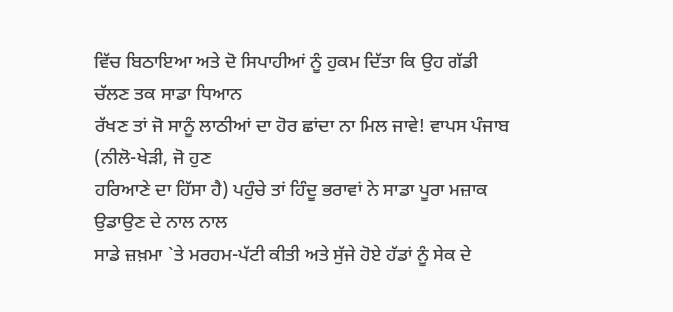ਵਿੱਚ ਬਿਠਾਇਆ ਅਤੇ ਦੋ ਸਿਪਾਹੀਆਂ ਨੂੰ ਹੁਕਮ ਦਿੱਤਾ ਕਿ ਉਹ ਗੱਡੀ ਚੱਲਣ ਤਕ ਸਾਡਾ ਧਿਆਨ
ਰੱਖਣ ਤਾਂ ਜੋ ਸਾਨੂੰ ਲਾਠੀਆਂ ਦਾ ਹੋਰ ਛਾਂਦਾ ਨਾ ਮਿਲ ਜਾਵੇ! ਵਾਪਸ ਪੰਜਾਬ (ਨੀਲੋ-ਖੇੜੀ, ਜੋ ਹੁਣ
ਹਰਿਆਣੇ ਦਾ ਹਿੱਸਾ ਹੈ) ਪਹੁੰਚੇ ਤਾਂ ਹਿੰਦੂ ਭਰਾਵਾਂ ਨੇ ਸਾਡਾ ਪੂਰਾ ਮਜ਼ਾਕ ਉਡਾਉਣ ਦੇ ਨਾਲ ਨਾਲ
ਸਾਡੇ ਜ਼ਖ਼ਮਾ `ਤੇ ਮਰਹਮ-ਪੱਟੀ ਕੀਤੀ ਅਤੇ ਸੁੱਜੇ ਹੋਏ ਹੱਡਾਂ ਨੂੰ ਸੇਕ ਦੇ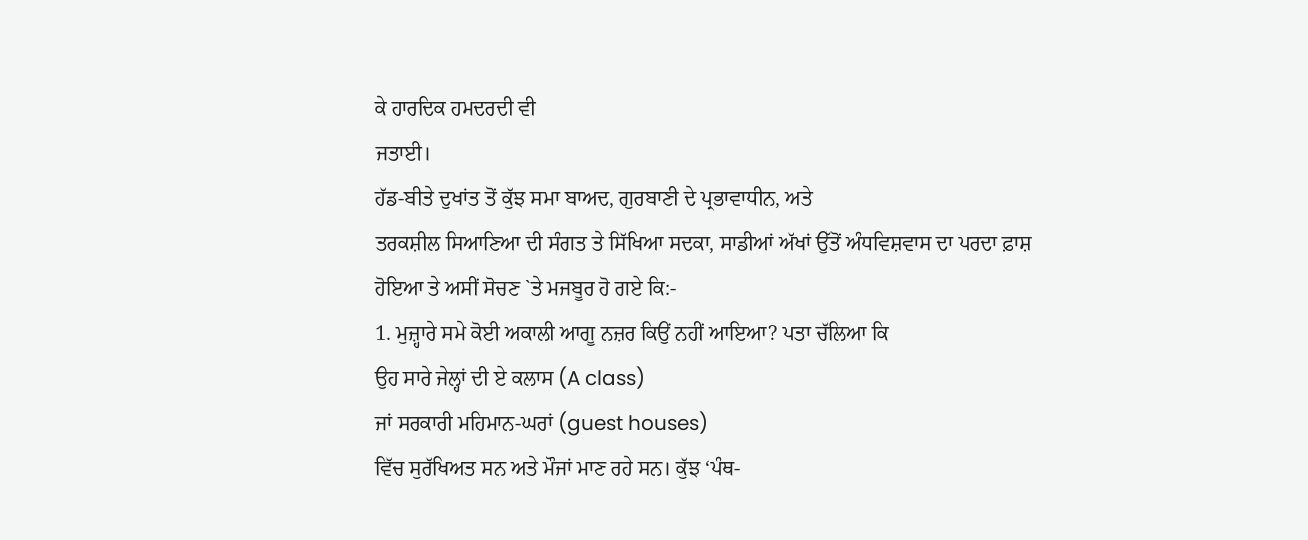ਕੇ ਹਾਰਦਿਕ ਹਮਦਰਦੀ ਵੀ
ਜਤਾਈ।
ਹੱਡ-ਬੀਤੇ ਦੁਖਾਂਤ ਤੋਂ ਕੁੱਝ ਸਮਾ ਬਾਅਦ, ਗੁਰਬਾਣੀ ਦੇ ਪ੍ਰਭਾਵਾਧੀਨ, ਅਤੇ
ਤਰਕਸ਼ੀਲ ਸਿਆਣਿਆ ਦੀ ਸੰਗਤ ਤੇ ਸਿੱਖਿਆ ਸਦਕਾ, ਸਾਡੀਆਂ ਅੱਖਾਂ ਉੱਤੋਂ ਅੰਧਵਿਸ਼ਵਾਸ ਦਾ ਪਰਦਾ ਫ਼ਾਸ਼
ਹੋਇਆ ਤੇ ਅਸੀਂ ਸੋਚਣ `ਤੇ ਮਜਬੂਰ ਹੋ ਗਏ ਕਿ:-
1. ਮੁਜ਼੍ਹਾਰੇ ਸਮੇ ਕੋਈ ਅਕਾਲੀ ਆਗੂ ਨਜ਼ਰ ਕਿਉਂ ਨਹੀਂ ਆਇਆ? ਪਤਾ ਚੱਲਿਆ ਕਿ
ਉਹ ਸਾਰੇ ਜੇਲ੍ਹਾਂ ਦੀ ਏ ਕਲਾਸ (A class)
ਜਾਂ ਸਰਕਾਰੀ ਮਹਿਮਾਨ-ਘਰਾਂ (guest houses)
ਵਿੱਚ ਸੁਰੱਖਿਅਤ ਸਨ ਅਤੇ ਮੌਜਾਂ ਮਾਣ ਰਹੇ ਸਨ। ਕੁੱਝ ‘ਪੰਥ-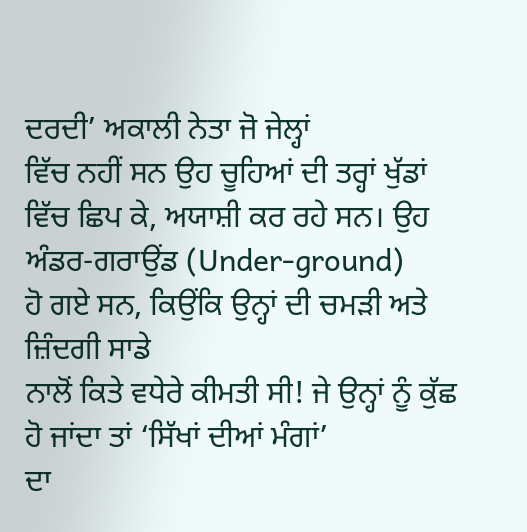ਦਰਦੀ’ ਅਕਾਲੀ ਨੇਤਾ ਜੋ ਜੇਲ੍ਹਾਂ
ਵਿੱਚ ਨਹੀਂ ਸਨ ਉਹ ਚੂਹਿਆਂ ਦੀ ਤਰ੍ਹਾਂ ਖੁੱਡਾਂ ਵਿੱਚ ਛਿਪ ਕੇ, ਅਯਾਸ਼ੀ ਕਰ ਰਹੇ ਸਨ। ਉਹ
ਅੰਡਰ-ਗਰਾਉਂਡ (Under-ground)
ਹੋ ਗਏ ਸਨ, ਕਿਉਂਕਿ ਉਨ੍ਹਾਂ ਦੀ ਚਮੜੀ ਅਤੇ ਜ਼ਿੰਦਗੀ ਸਾਡੇ
ਨਾਲੋਂ ਕਿਤੇ ਵਧੇਰੇ ਕੀਮਤੀ ਸੀ! ਜੇ ਉਨ੍ਹਾਂ ਨੂੰ ਕੁੱਛ ਹੋ ਜਾਂਦਾ ਤਾਂ ‘ਸਿੱਖਾਂ ਦੀਆਂ ਮੰਗਾਂ’
ਦਾ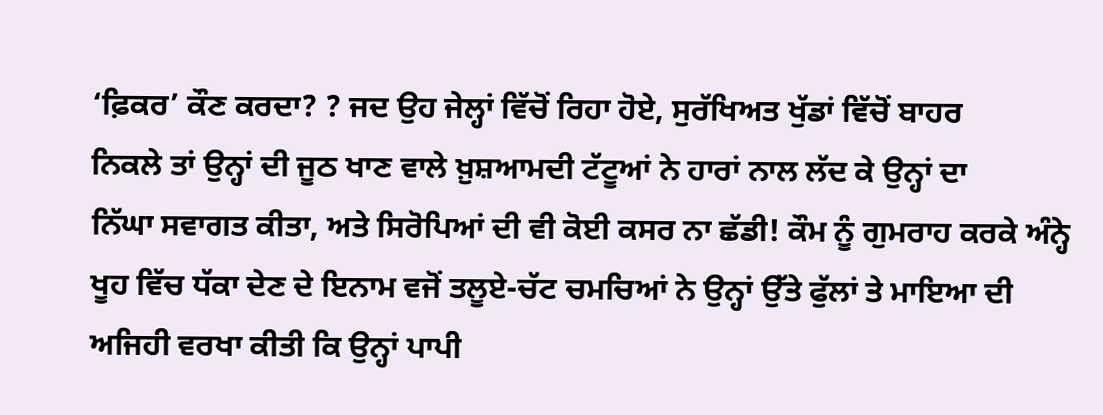‘ਫ਼ਿਕਰ’ ਕੌਣ ਕਰਦਾ? ? ਜਦ ਉਹ ਜੇਲ੍ਹਾਂ ਵਿੱਚੋਂ ਰਿਹਾ ਹੋਏ, ਸੁਰੱਖਿਅਤ ਖੁੱਡਾਂ ਵਿੱਚੋਂ ਬਾਹਰ
ਨਿਕਲੇ ਤਾਂ ਉਨ੍ਹਾਂ ਦੀ ਜੂਠ ਖਾਣ ਵਾਲੇ ਖ਼ੁਸ਼ਆਮਦੀ ਟੱਟੂਆਂ ਨੇ ਹਾਰਾਂ ਨਾਲ ਲੱਦ ਕੇ ਉਨ੍ਹਾਂ ਦਾ
ਨਿੱਘਾ ਸਵਾਗਤ ਕੀਤਾ, ਅਤੇ ਸਿਰੋਪਿਆਂ ਦੀ ਵੀ ਕੋਈ ਕਸਰ ਨਾ ਛੱਡੀ! ਕੌਮ ਨੂੰ ਗੁਮਰਾਹ ਕਰਕੇ ਅੰਨ੍ਹੇ
ਖੂਹ ਵਿੱਚ ਧੱਕਾ ਦੇਣ ਦੇ ਇਨਾਮ ਵਜੋਂ ਤਲੂਏ-ਚੱਟ ਚਮਚਿਆਂ ਨੇ ਉਨ੍ਹਾਂ ਉੱਤੇ ਫੁੱਲਾਂ ਤੇ ਮਾਇਆ ਦੀ
ਅਜਿਹੀ ਵਰਖਾ ਕੀਤੀ ਕਿ ਉਨ੍ਹਾਂ ਪਾਪੀ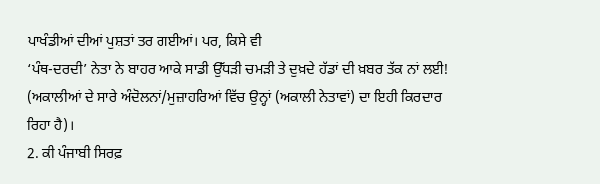ਪਾਖੰਡੀਆਂ ਦੀਆਂ ਪੁਸ਼ਤਾਂ ਤਰ ਗਈਆਂ। ਪਰ, ਕਿਸੇ ਵੀ
‘ਪੰਥ-ਦਰਦੀ’ ਨੇਤਾ ਨੇ ਬਾਹਰ ਆਕੇ ਸਾਡੀ ਉੱਧੜੀ ਚਮੜੀ ਤੇ ਦੁਖ਼ਦੇ ਹੱਡਾਂ ਦੀ ਖ਼ਬਰ ਤੱਕ ਨਾਂ ਲਈ!
(ਅਕਾਲੀਆਂ ਦੇ ਸਾਰੇ ਅੰਦੋਲਨਾਂ/ਮੁਜ਼ਾਹਰਿਆਂ ਵਿੱਚ ਉਨ੍ਹਾਂ (ਅਕਾਲੀ ਨੇਤਾਵਾਂ) ਦਾ ਇਹੀ ਕਿਰਦਾਰ
ਰਿਹਾ ਹੈ)।
2. ਕੀ ਪੰਜਾਬੀ ਸਿਰਫ਼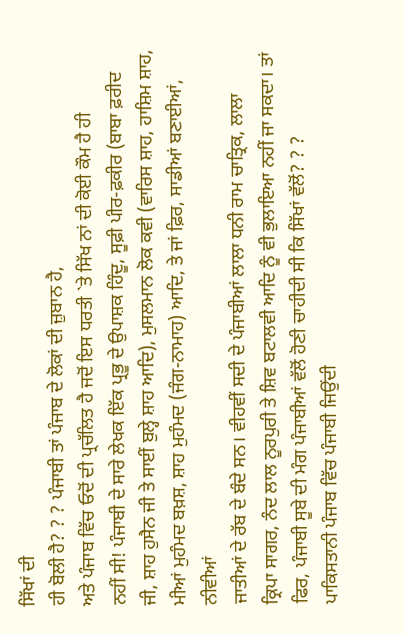ਸਿੱਖਾਂ ਦੀ
ਹੀ ਬੋਲੀ ਹੈ? ? ? ਪੰਜਾਬੀ ਤਾਂ ਪੰਜਾਬ ਦੇ ਲੋਕਾਂ ਦੀ ਜ਼ੁਬਾਨ ਹੈ,
ਅਤੇ ਪੰਜਾਬ ਵਿੱਚ ਓਦੋਂ ਦੀ ਪ੍ਰਚੱਲਿਤ ਹੈ ਜਦੋਂ ਇਸ ਧਰਤੀ `ਤੇ ਸਿੱਖ ਨਾਂ ਦੀ ਕੋਈ ਕੌਮ ਹੈ ਹੀ
ਨਹੀਂ ਸੀ! ਪੰਜਾਬੀ ਦੇ ਸਾਰੇ ਲੇਖਕ ਇੱਕ ਪ੍ਰਭੂ ਦੇ ਉਪਾਸ਼ਕ ਹਿੰਦੂ, ਸੂਫ਼ੀ ਪੀਰ-ਫ਼ਕੀਰ (ਬਾਬਾ ਫ਼ਰੀਦ
ਜੀ, ਸ਼ਾਹ ਹੁਸੈਨ ਜੀ ਤੇ ਸਾਈਂ ਬੁਲ੍ਹੇ ਸ਼ਾਹ ਆਦਿ), ਮੁਸਲਮਾਨ ਲੋਕ ਕਵੀ (ਵਾਰਿਸ ਸ਼ਾਹ, ਹਾਸ਼ਿਮ ਸ਼ਾਹ,
ਮੀਆਂ ਮੁਹੰਮਦ ਬਖ਼ਸ਼, ਸ਼ਾਹ ਮੁਹੰਮਦ (ਜੰਗ-ਨਾਮਾਹ) ਆਦਿ, ਤੇ ਜਾਂ ਫ਼ਿਰ, ਸਾਡੀਆਂ ਬਣਾਈਆਂ, ਨੀਵੀਆਂ
ਜਾਤੀਆਂ ਦੇ ਰੱਬ ਦੇ ਬੰਦੇ ਸਨ। ਵੀਹਵੀਂ ਸਦੀ ਦੇ ਪੰਜਾਬੀਆਂ ਲਾਲਾ ਧਨੀ ਰਾਮ ਚਾਤ੍ਰਿਕ, ਲਾਲਾ
ਕ੍ਰਿਪਾ ਸਾਗਰ, ਨੰਦ ਲਾਲ ਨੂਰਪੁਰੀ ਤੇ ਸ਼ਿਵ ਬਟਾਲਵੀ ਆਦਿ ਨੂੰ ਵੀ ਭੁਲਾਇਆ ਨਹੀਂ ਜਾ ਸਕਦਾ। ਤਾਂ
ਫਿਰ, ਪੰਜਾਬੀ ਸੂਬੇ ਦੀ ਮੰਗ ਪੰਜਾਬੀਆਂ ਵੱਲੋਂ ਹੋਣੀ ਚਾਹੀਦੀ ਸੀ ਕਿ ਸਿੱਖਾਂ ਵੱਲੋਂ? ? ?
ਪਾਕਿਸਤਾਨੀ ਪੰਜਾਬ ਵਿੱਚ ਪੰਜਾਬੀ ਜਿਉਂਦੀ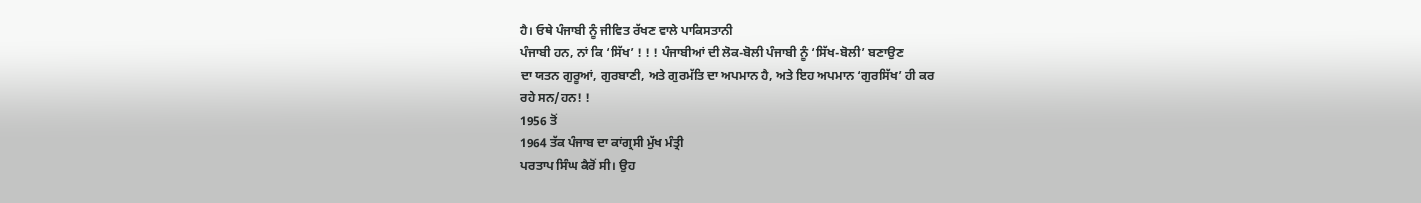ਹੈ। ਓਥੇ ਪੰਜਾਬੀ ਨੂੰ ਜੀਵਿਤ ਰੱਖਣ ਵਾਲੇ ਪਾਕਿਸਤਾਨੀ
ਪੰਜਾਬੀ ਹਨ, ਨਾਂ ਕਿ ‘ਸਿੱਖ’ ! ! ! ਪੰਜਾਬੀਆਂ ਦੀ ਲੋਕ-ਬੋਲੀ ਪੰਜਾਬੀ ਨੂੰ ‘ਸਿੱਖ-ਬੋਲੀ’ ਬਣਾਉਣ
ਦਾ ਯਤਨ ਗੁਰੂਆਂ, ਗੁਰਬਾਣੀ, ਅਤੇ ਗੁਰਮੱਤਿ ਦਾ ਅਪਮਾਨ ਹੈ, ਅਤੇ ਇਹ ਅਪਮਾਨ ‘ਗੁਰਸਿੱਖ’ ਹੀ ਕਰ
ਰਹੇ ਸਨ/ਹਨ! !
1956 ਤੋਂ
1964 ਤੱਕ ਪੰਜਾਬ ਦਾ ਕਾਂਗ੍ਰਸੀ ਮੁੱਖ ਮੰਤ੍ਰੀ
ਪਰਤਾਪ ਸਿੰਘ ਕੈਰੋਂ ਸੀ। ਉਹ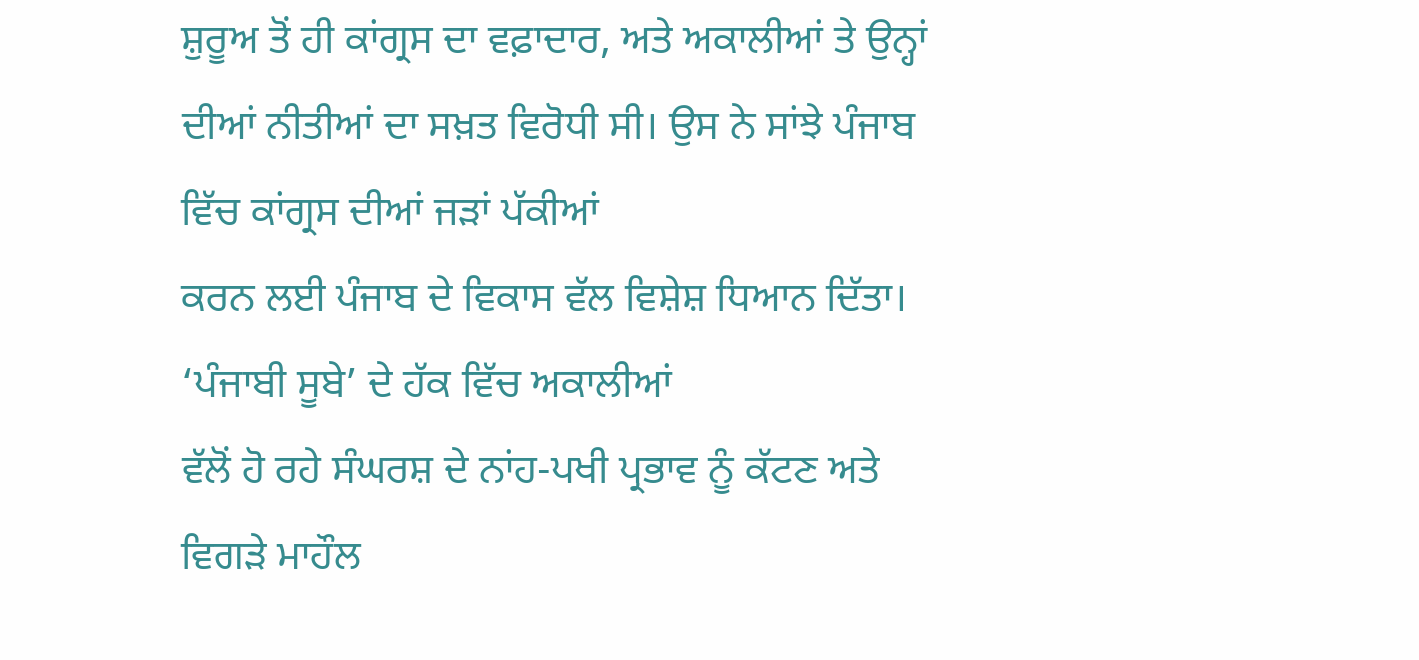ਸ਼ੁਰੂਅ ਤੋਂ ਹੀ ਕਾਂਗ੍ਰਸ ਦਾ ਵਫ਼ਾਦਾਰ, ਅਤੇ ਅਕਾਲੀਆਂ ਤੇ ਉਨ੍ਹਾਂ
ਦੀਆਂ ਨੀਤੀਆਂ ਦਾ ਸਖ਼ਤ ਵਿਰੋਧੀ ਸੀ। ਉਸ ਨੇ ਸਾਂਝੇ ਪੰਜਾਬ ਵਿੱਚ ਕਾਂਗ੍ਰਸ ਦੀਆਂ ਜੜਾਂ ਪੱਕੀਆਂ
ਕਰਨ ਲਈ ਪੰਜਾਬ ਦੇ ਵਿਕਾਸ ਵੱਲ ਵਿਸ਼ੇਸ਼ ਧਿਆਨ ਦਿੱਤਾ। ‘ਪੰਜਾਬੀ ਸੂਬੇ’ ਦੇ ਹੱਕ ਵਿੱਚ ਅਕਾਲੀਆਂ
ਵੱਲੋਂ ਹੋ ਰਹੇ ਸੰਘਰਸ਼ ਦੇ ਨਾਂਹ-ਪਖੀ ਪ੍ਰਭਾਵ ਨੂੰ ਕੱਟਣ ਅਤੇ ਵਿਗੜੇ ਮਾਹੌਲ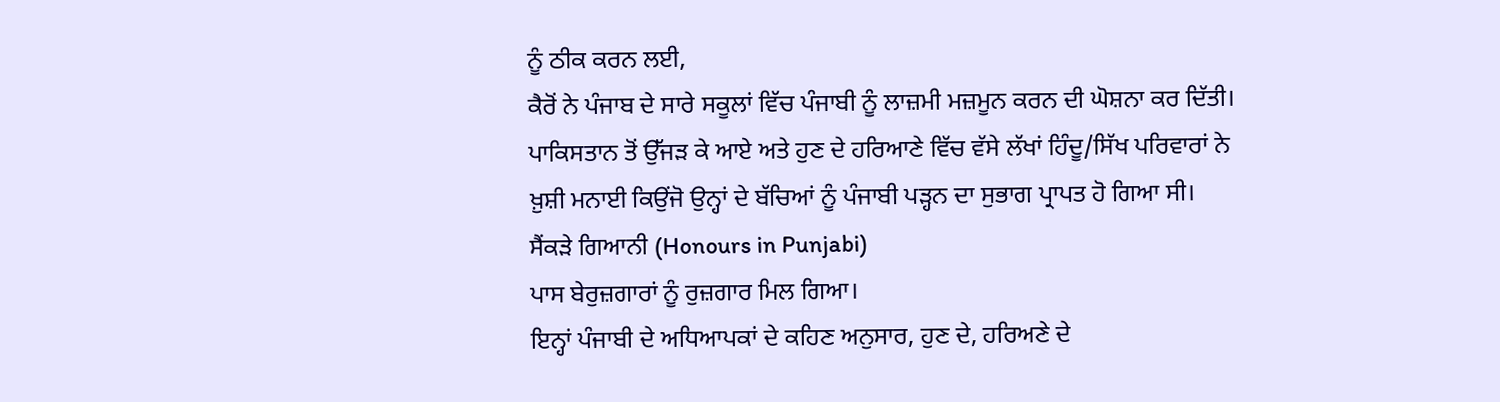ਨੂੰ ਠੀਕ ਕਰਨ ਲਈ,
ਕੈਰੋਂ ਨੇ ਪੰਜਾਬ ਦੇ ਸਾਰੇ ਸਕੂਲਾਂ ਵਿੱਚ ਪੰਜਾਬੀ ਨੂੰ ਲਾਜ਼ਮੀ ਮਜ਼ਮੂਨ ਕਰਨ ਦੀ ਘੋਸ਼ਨਾ ਕਰ ਦਿੱਤੀ।
ਪਾਕਿਸਤਾਨ ਤੋਂ ਉੱਜੜ ਕੇ ਆਏ ਅਤੇ ਹੁਣ ਦੇ ਹਰਿਆਣੇ ਵਿੱਚ ਵੱਸੇ ਲੱਖਾਂ ਹਿੰਦੂ/ਸਿੱਖ ਪਰਿਵਾਰਾਂ ਨੇ
ਖ਼ੁਸ਼ੀ ਮਨਾਈ ਕਿਉਂਜੋ ਉਨ੍ਹਾਂ ਦੇ ਬੱਚਿਆਂ ਨੂੰ ਪੰਜਾਬੀ ਪੜ੍ਹਨ ਦਾ ਸੁਭਾਗ ਪ੍ਰਾਪਤ ਹੋ ਗਿਆ ਸੀ।
ਸੈਂਕੜੇ ਗਿਆਨੀ (Honours in Punjabi)
ਪਾਸ ਬੇਰੁਜ਼ਗਾਰਾਂ ਨੂੰ ਰੁਜ਼ਗਾਰ ਮਿਲ ਗਿਆ।
ਇਨ੍ਹਾਂ ਪੰਜਾਬੀ ਦੇ ਅਧਿਆਪਕਾਂ ਦੇ ਕਹਿਣ ਅਨੁਸਾਰ, ਹੁਣ ਦੇ, ਹਰਿਅਣੇ ਦੇ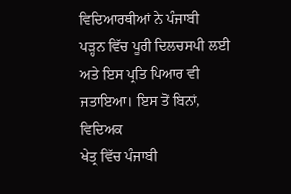ਵਿਦਿਆਰਥੀਆਂ ਨੇ ਪੰਜਾਬੀ
ਪੜ੍ਹਨ ਵਿੱਚ ਪੂਰੀ ਦਿਲਚਸਪੀ ਲਈ ਅਤੇ ਇਸ ਪ੍ਰਤਿ ਪਿਆਰ ਵੀ ਜਤਾਇਆ। ਇਸ ਤੋਂ ਬਿਨਾਂ, ਵਿਦਿਅਕ
ਖੇਤ੍ਰ ਵਿੱਚ ਪੰਜਾਬੀ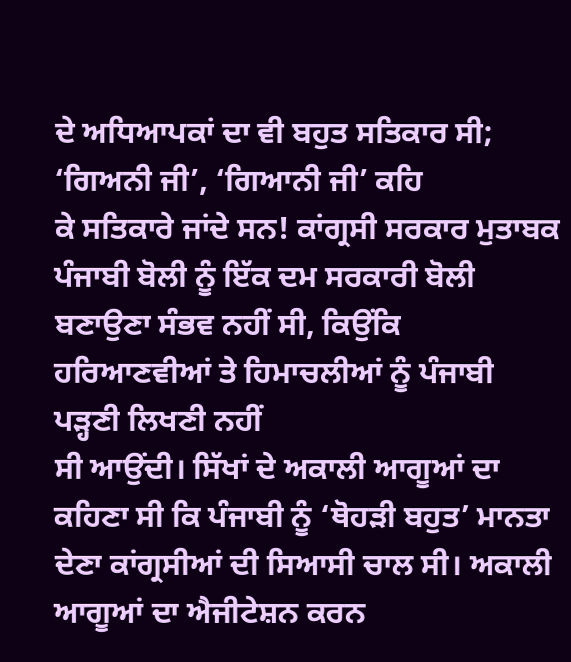ਦੇ ਅਧਿਆਪਕਾਂ ਦਾ ਵੀ ਬਹੁਤ ਸਤਿਕਾਰ ਸੀ; ‘ਗਿਅਨੀ ਜੀ’, ‘ਗਿਆਨੀ ਜੀ’ ਕਹਿ
ਕੇ ਸਤਿਕਾਰੇ ਜਾਂਦੇ ਸਨ! ਕਾਂਗ੍ਰਸੀ ਸਰਕਾਰ ਮੁਤਾਬਕ ਪੰਜਾਬੀ ਬੋਲੀ ਨੂੰ ਇੱਕ ਦਮ ਸਰਕਾਰੀ ਬੋਲੀ
ਬਣਾਉਣਾ ਸੰਭਵ ਨਹੀਂ ਸੀ, ਕਿਉਂਕਿ ਹਰਿਆਣਵੀਆਂ ਤੇ ਹਿਮਾਚਲੀਆਂ ਨੂੰ ਪੰਜਾਬੀ ਪੜ੍ਹਣੀ ਲਿਖਣੀ ਨਹੀਂ
ਸੀ ਆਉਂਦੀ। ਸਿੱਖਾਂ ਦੇ ਅਕਾਲੀ ਆਗੂਆਂ ਦਾ ਕਹਿਣਾ ਸੀ ਕਿ ਪੰਜਾਬੀ ਨੂੰ ‘ਥੋਹੜੀ ਬਹੁਤ’ ਮਾਨਤਾ
ਦੇਣਾ ਕਾਂਗ੍ਰਸੀਆਂ ਦੀ ਸਿਆਸੀ ਚਾਲ ਸੀ। ਅਕਾਲੀ ਆਗੂਆਂ ਦਾ ਐਜੀਟੇਸ਼ਨ ਕਰਨ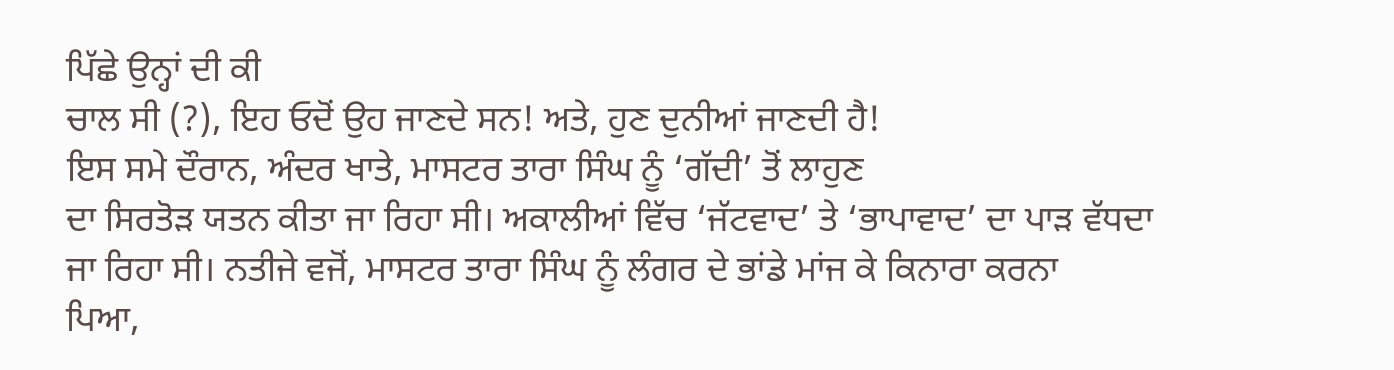ਪਿੱਛੇ ਉਨ੍ਹਾਂ ਦੀ ਕੀ
ਚਾਲ ਸੀ (?), ਇਹ ਓਦੋਂ ਉਹ ਜਾਣਦੇ ਸਨ! ਅਤੇ, ਹੁਣ ਦੁਨੀਆਂ ਜਾਣਦੀ ਹੈ!
ਇਸ ਸਮੇ ਦੌਰਾਨ, ਅੰਦਰ ਖਾਤੇ, ਮਾਸਟਰ ਤਾਰਾ ਸਿੰਘ ਨੂੰ ‘ਗੱਦੀ’ ਤੋਂ ਲਾਹੁਣ
ਦਾ ਸਿਰਤੋੜ ਯਤਨ ਕੀਤਾ ਜਾ ਰਿਹਾ ਸੀ। ਅਕਾਲੀਆਂ ਵਿੱਚ ‘ਜੱਟਵਾਦ’ ਤੇ ‘ਭਾਪਾਵਾਦ’ ਦਾ ਪਾੜ ਵੱਧਦਾ
ਜਾ ਰਿਹਾ ਸੀ। ਨਤੀਜੇ ਵਜੋਂ, ਮਾਸਟਰ ਤਾਰਾ ਸਿੰਘ ਨੂੰ ਲੰਗਰ ਦੇ ਭਾਂਡੇ ਮਾਂਜ ਕੇ ਕਿਨਾਰਾ ਕਰਨਾ
ਪਿਆ,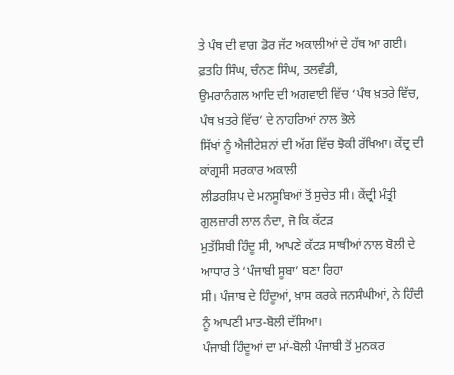ਤੇ ਪੰਥ ਦੀ ਵਾਗ ਡੋਰ ਜੱਟ ਅਕਾਲੀਆਂ ਦੇ ਹੱਥ ਆ ਗਈ। ਫ਼ਤਹਿ ਸਿੰਘ, ਚੰਨਣ ਸਿੰਘ, ਤਲਵੰਡੀ,
ਉਮਰਾਨੰਗਲ ਆਦਿ ਦੀ ਅਗਵਾਈ ਵਿੱਚ ‘ਪੰਥ ਖ਼ਤਰੇ ਵਿੱਚ, ਪੰਥ ਖ਼ਤਰੇ ਵਿੱਚ’ ਦੇ ਨਾਹਰਿਆਂ ਨਾਲ ਭੋਲੇ
ਸਿੱਖਾਂ ਨੂੰ ਐਜੀਟੇਸ਼ਨਾਂ ਦੀ ਅੱਗ ਵਿੱਚ ਝੋਕੀ ਰੱਖਿਆ। ਕੇਂਦ੍ਰ ਦੀ ਕਾਂਗ੍ਰਸੀ ਸਰਕਾਰ ਅਕਾਲੀ
ਲੀਡਰਸ਼ਿਪ ਦੇ ਮਨਸੂਬਿਆਂ ਤੋਂ ਸੁਚੇਤ ਸੀ। ਕੇਂਦ੍ਰੀ ਮੰਤ੍ਰੀ ਗੁਲਜ਼ਾਰੀ ਲਾਲ ਨੰਦਾ, ਜੋ ਕਿ ਕੱਟੜ
ਮੁਤੱਸਿਬੀ ਹਿੰਦੂ ਸੀ, ਆਪਣੇ ਕੱਟੜ ਸਾਥੀਆਂ ਨਾਲ ਬੋਲੀ ਦੇ ਆਧਾਰ ਤੇ ‘ਪੰਜਾਬੀ ਸੂਬਾ’ ਬਣਾ ਰਿਹਾ
ਸੀ। ਪੰਜਾਬ ਦੇ ਹਿੰਦੂਆਂ, ਖ਼ਾਸ ਕਰਕੇ ਜਨਸੰਘੀਆਂ, ਨੇ ਹਿੰਦੀ ਨੂੰ ਆਪਣੀ ਮਾਤ-ਬੋਲੀ ਦੱਸਿਆ।
ਪੰਜਾਬੀ ਹਿੰਦੂਆਂ ਦਾ ਮਾਂ-ਬੋਲੀ ਪੰਜਾਬੀ ਤੋਂ ਮੁਨਕਰ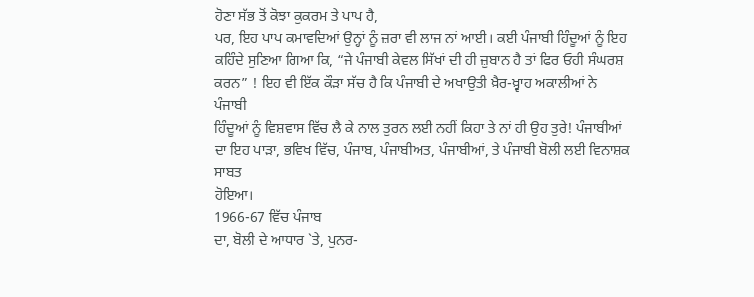ਹੋਣਾ ਸੱਭ ਤੋਂ ਕੋਝਾ ਕੁਕਰਮ ਤੇ ਪਾਪ ਹੈ,
ਪਰ, ਇਹ ਪਾਪ ਕਮਾਵਦਿਆਂ ਉਨ੍ਹਾਂ ਨੂੰ ਜ਼ਰਾ ਵੀ ਲਾਜ ਨਾਂ ਆਈ। ਕਈ ਪੰਜਾਬੀ ਹਿੰਦੂਆਂ ਨੂੰ ਇਹ
ਕਹਿੰਦੇ ਸੁਣਿਆ ਗਿਆ ਕਿ, “ਜੇ ਪੰਜਾਬੀ ਕੇਵਲ ਸਿੱਖਾਂ ਦੀ ਹੀ ਜ਼ੁਬਾਨ ਹੈ ਤਾਂ ਫਿਰ ਓਹੀ ਸੰਘਰਸ਼
ਕਰਨ” ! ਇਹ ਵੀ ਇੱਕ ਕੌੜਾ ਸੱਚ ਹੈ ਕਿ ਪੰਜਾਬੀ ਦੇ ਅਖਾਉਤੀ ਖ਼ੈਰ-ਖ਼੍ਵਾਹ ਅਕਾਲੀਆਂ ਨੇ ਪੰਜਾਬੀ
ਹਿੰਦੂਆਂ ਨੂੰ ਵਿਸ਼ਵਾਸ ਵਿੱਚ ਲੈ ਕੇ ਨਾਲ ਤੁਰਨ ਲਈ ਨਹੀਂ ਕਿਹਾ ਤੇ ਨਾਂ ਹੀ ਉਹ ਤੁਰੇ! ਪੰਜਾਬੀਆਂ
ਦਾ ਇਹ ਪਾੜਾ, ਭਵਿਖ ਵਿੱਚ, ਪੰਜਾਬ, ਪੰਜਾਬੀਅਤ, ਪੰਜਾਬੀਆਂ, ਤੇ ਪੰਜਾਬੀ ਬੋਲੀ ਲਈ ਵਿਨਾਸ਼ਕ ਸਾਬਤ
ਹੋਇਆ।
1966-67 ਵਿੱਚ ਪੰਜਾਬ
ਦਾ, ਬੋਲੀ ਦੇ ਆਧਾਰ `ਤੇ, ਪੁਨਰ-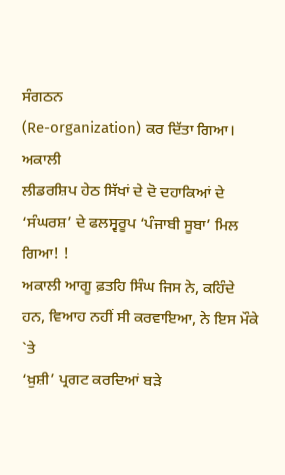ਸੰਗਠਨ
(Re-organization) ਕਰ ਦਿੱਤਾ ਗਿਆ। ਅਕਾਲੀ
ਲੀਡਰਸ਼ਿਪ ਹੇਠ ਸਿੱਖਾਂ ਦੇ ਦੋ ਦਹਾਕਿਆਂ ਦੇ ‘ਸੰਘਰਸ਼’ ਦੇ ਫਲਸ੍ਵਰੂਪ ‘ਪੰਜਾਬੀ ਸੂਬਾ’ ਮਿਲ ਗਿਆ! !
ਅਕਾਲੀ ਆਗੂ ਫ਼ਤਹਿ ਸਿੰਘ ਜਿਸ ਨੇ, ਕਹਿੰਦੇ ਹਨ, ਵਿਆਹ ਨਹੀਂ ਸੀ ਕਰਵਾਇਆ, ਨੇ ਇਸ ਮੌਕੇ `ਤੇ
‘ਖ਼ੁਸ਼ੀ’ ਪ੍ਰਗਟ ਕਰਦਿਆਂ ਬੜੇ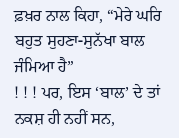ਫ਼ਖ਼ਰ ਨਾਲ ਕਿਹਾ, “ਮੇਰੇ ਘਰਿ ਬਹੁਤ ਸੁਹਣਾ-ਸੁਨੱਖਾ ਬਾਲ ਜੰਮਿਆ ਹੈ”
! ! ! ਪਰ, ਇਸ ‘ਬਾਲ’ ਦੇ ਤਾਂ ਨਕਸ਼ ਹੀ ਨਹੀਂ ਸਨ,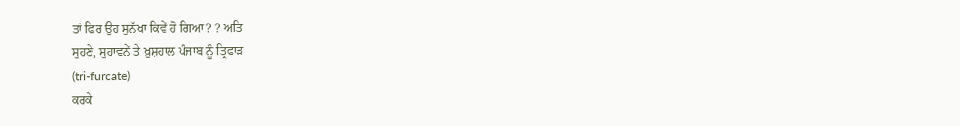ਤਾਂ ਫਿਰ ਉਹ ਸੁਨੱਖਾ ਕਿਵੇਂ ਹੋ ਗਿਆ? ? ਅਤਿ
ਸੁਹਣੇ, ਸੁਹਾਵਨੇਂ ਤੇ ਖ਼ੁਸ਼ਹਾਲ ਪੰਜਾਬ ਨੂੰ ਤ੍ਰਿਫਾੜ
(tri-furcate)
ਕਰਕੇ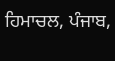ਹਿਮਾਚਲ, ਪੰਜਾਬ,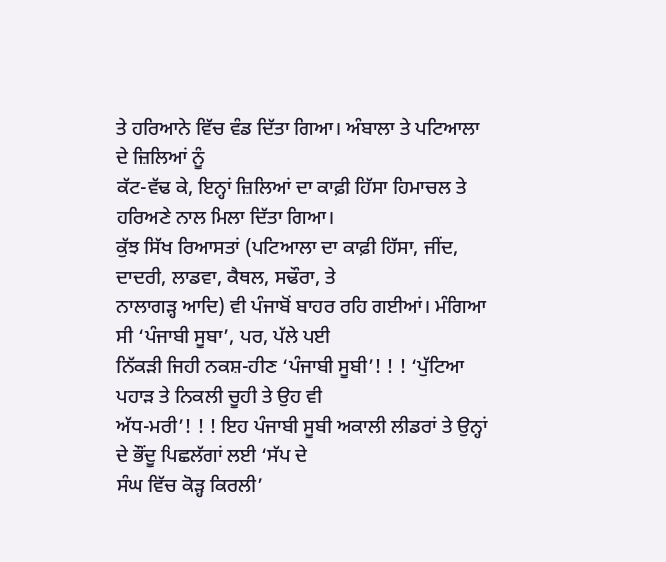ਤੇ ਹਰਿਆਨੇ ਵਿੱਚ ਵੰਡ ਦਿੱਤਾ ਗਿਆ। ਅੰਬਾਲਾ ਤੇ ਪਟਿਆਲਾ ਦੇ ਜ਼ਿਲਿਆਂ ਨੂੰ
ਕੱਟ-ਵੱਢ ਕੇ, ਇਨ੍ਹਾਂ ਜ਼ਿਲਿਆਂ ਦਾ ਕਾਫ਼ੀ ਹਿੱਸਾ ਹਿਮਾਚਲ ਤੇ ਹਰਿਅਣੇ ਨਾਲ ਮਿਲਾ ਦਿੱਤਾ ਗਿਆ।
ਕੁੱਝ ਸਿੱਖ ਰਿਆਸਤਾਂ (ਪਟਿਆਲਾ ਦਾ ਕਾਫ਼ੀ ਹਿੱਸਾ, ਜੀਂਦ, ਦਾਦਰੀ, ਲਾਡਵਾ, ਕੈਥਲ, ਸਢੌਰਾ, ਤੇ
ਨਾਲਾਗੜ੍ਹ ਆਦਿ) ਵੀ ਪੰਜਾਬੋਂ ਬਾਹਰ ਰਹਿ ਗਈਆਂ। ਮੰਗਿਆ ਸੀ ‘ਪੰਜਾਬੀ ਸੂਬਾ’, ਪਰ, ਪੱਲੇ ਪਈ
ਨਿੱਕੜੀ ਜਿਹੀ ਨਕਸ਼-ਹੀਣ ‘ਪੰਜਾਬੀ ਸੂਬੀ’! ! ! ‘ਪੁੱਟਿਆ ਪਹਾੜ ਤੇ ਨਿਕਲੀ ਚੂਹੀ ਤੇ ਉਹ ਵੀ
ਅੱਧ-ਮਰੀ’! ! ! ਇਹ ਪੰਜਾਬੀ ਸੂਬੀ ਅਕਾਲੀ ਲੀਡਰਾਂ ਤੇ ਉਨ੍ਹਾਂ ਦੇ ਭੌਂਦੂ ਪਿਛਲੱਗਾਂ ਲਈ ‘ਸੱਪ ਦੇ
ਸੰਘ ਵਿੱਚ ਕੋੜ੍ਹ ਕਿਰਲੀ’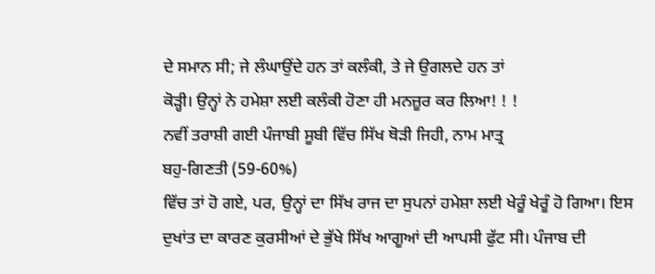ਦੇ ਸਮਾਨ ਸੀ; ਜੇ ਲੰਘਾਉਂਦੇ ਹਨ ਤਾਂ ਕਲੰਕੀ, ਤੇ ਜੇ ਉਗਲਦੇ ਹਨ ਤਾਂ
ਕੋੜ੍ਹੀ। ਉਨ੍ਹਾਂ ਨੇ ਹਮੇਸ਼ਾ ਲਈ ਕਲੰਕੀ ਹੋਣਾ ਹੀ ਮਨਜ਼ੂਰ ਕਰ ਲਿਆ! ! !
ਨਵੀਂ ਤਰਾਸ਼ੀ ਗਈ ਪੰਜਾਬੀ ਸੂਬੀ ਵਿੱਚ ਸਿੱਖ ਥੋੜੀ ਜਿਹੀ, ਨਾਮ ਮਾਤ੍ਰ
ਬਹੁ-ਗਿਣਤੀ (59-60%)
ਵਿੱਚ ਤਾਂ ਹੋ ਗਏ, ਪਰ, ਉਨ੍ਹਾਂ ਦਾ ਸਿੱਖ ਰਾਜ ਦਾ ਸੁਪਨਾਂ ਹਮੇਸ਼ਾ ਲਈ ਖੇਰੂੰ ਖੇਰੂੰ ਹੋ ਗਿਆ। ਇਸ
ਦੁਖਾਂਤ ਦਾ ਕਾਰਣ ਕੁਰਸੀਆਂ ਦੇ ਭੁੱਖੇ ਸਿੱਖ ਆਗੂਆਂ ਦੀ ਆਪਸੀ ਫੁੱਟ ਸੀ। ਪੰਜਾਬ ਦੀ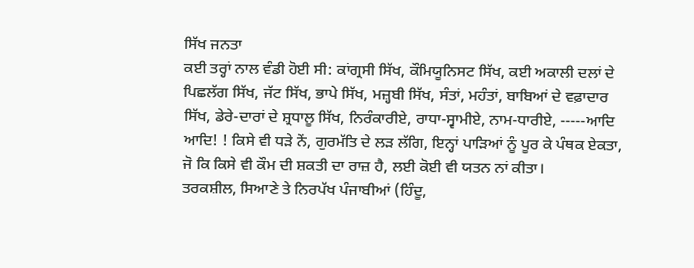ਸਿੱਖ ਜਨਤਾ
ਕਈ ਤਰ੍ਹਾਂ ਨਾਲ ਵੰਡੀ ਹੋਈ ਸੀ: ਕਾਂਗ੍ਰਸੀ ਸਿੱਖ, ਕੌਮਿਯੂਨਿਸਟ ਸਿੱਖ, ਕਈ ਅਕਾਲੀ ਦਲਾਂ ਦੇ
ਪਿਛਲੱਗ ਸਿੱਖ, ਜੱਟ ਸਿੱਖ, ਭਾਪੇ ਸਿੱਖ, ਮਜ਼੍ਹਬੀ ਸਿੱਖ, ਸੰਤਾਂ, ਮਹੰਤਾਂ, ਬਾਬਿਆਂ ਦੇ ਵਫ਼ਾਦਾਰ
ਸਿੱਖ, ਡੇਰੇ-ਦਾਰਾਂ ਦੇ ਸ਼੍ਰਧਾਲੂ ਸਿੱਖ, ਨਿਰੰਕਾਰੀਏ, ਰਾਧਾ-ਸ੍ਵਾਮੀਏ, ਨਾਮ-ਧਾਰੀਏ, -----ਆਦਿ
ਆਦਿ! ! ਕਿਸੇ ਵੀ ਧੜੇ ਨੇਂ, ਗੁਰਮੱਤਿ ਦੇ ਲੜ ਲੱਗਿ, ਇਨ੍ਹਾਂ ਪਾੜਿਆਂ ਨੂੰ ਪੂਰ ਕੇ ਪੰਥਕ ਏਕਤਾ,
ਜੋ ਕਿ ਕਿਸੇ ਵੀ ਕੌਮ ਦੀ ਸ਼ਕਤੀ ਦਾ ਰਾਜ਼ ਹੈ, ਲਈ ਕੋਈ ਵੀ ਯਤਨ ਨਾਂ ਕੀਤਾ।
ਤਰਕਸ਼ੀਲ, ਸਿਆਣੇ ਤੇ ਨਿਰਪੱਖ ਪੰਜਾਬੀਆਂ (ਹਿੰਦੂ,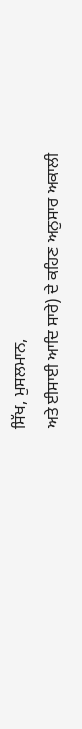ਸਿੱਖ, ਮੁਸਲਮਾਨ,
ਅਤੇ ਈਸਾਈ ਆਦਿ ਸਾਰੇ) ਦੇ ਕਹਿਣ ਅਨੁਸਾਰ ਅਕਾਲੀ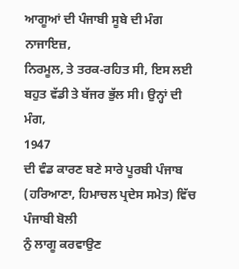ਆਗੂਆਂ ਦੀ ਪੰਜਾਬੀ ਸੂਬੇ ਦੀ ਮੰਗ ਨਾਜਾਇਜ਼,
ਨਿਰਮੂਲ, ਤੇ ਤਰਕ-ਰਹਿਤ ਸੀ, ਇਸ ਲਈ ਬਹੁਤ ਵੱਡੀ ਤੇ ਬੱਜਰ ਭੁੱਲ ਸੀ। ਉਨ੍ਹਾਂ ਦੀ ਮੰਗ,
1947
ਦੀ ਵੰਡ ਕਾਰਣ ਬਣੇ ਸਾਰੇ ਪੂਰਬੀ ਪੰਜਾਬ (ਹਰਿਆਣਾ, ਹਿਮਾਚਲ ਪ੍ਰਦੇਸ ਸਮੇਤ) ਵਿੱਚ ਪੰਜਾਬੀ ਬੋਲੀ
ਨੁੰ ਲਾਗੂ ਕਰਵਾਉਣ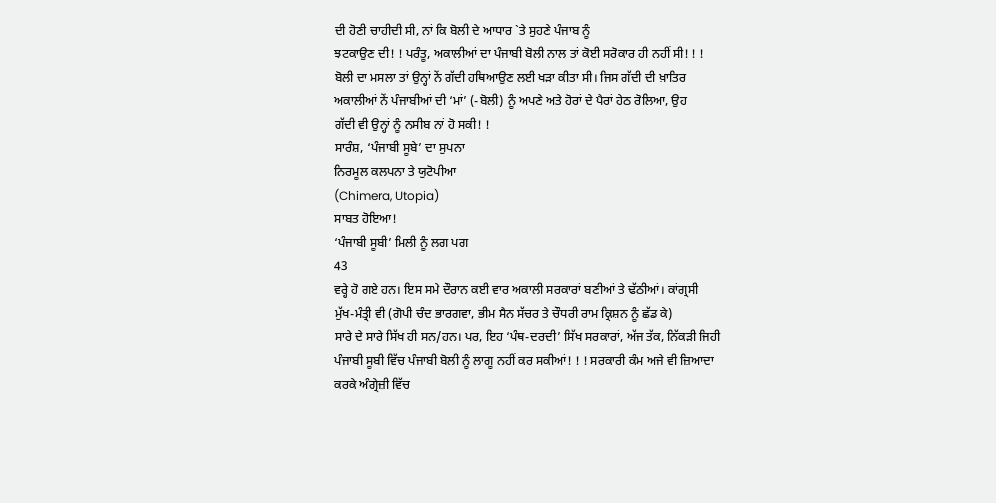ਦੀ ਹੋਣੀ ਚਾਹੀਦੀ ਸੀ, ਨਾਂ ਕਿ ਬੋਲੀ ਦੇ ਆਧਾਰ `ਤੇ ਸੁਹਣੇ ਪੰਜਾਬ ਨੂੰ
ਝਟਕਾਉਣ ਦੀ! ! ਪਰੰਤੂ, ਅਕਾਲੀਆਂ ਦਾ ਪੰਜਾਬੀ ਬੋਲੀ ਨਾਲ ਤਾਂ ਕੋਈ ਸਰੋਕਾਰ ਹੀ ਨਹੀਂ ਸੀ! ! !
ਬੋਲੀ ਦਾ ਮਸਲਾ ਤਾਂ ਉਨ੍ਹਾਂ ਨੇਂ ਗੱਦੀ ਹਥਿਆਉਣ ਲਈ ਖੜਾ ਕੀਤਾ ਸੀ। ਜਿਸ ਗੱਦੀ ਦੀ ਖ਼ਾਤਿਰ
ਅਕਾਲੀਆਂ ਨੇਂ ਪੰਜਾਬੀਆਂ ਦੀ ‘ਮਾਂ’ (-ਬੋਲੀ) ਨੂੰ ਅਪਣੇ ਅਤੇ ਹੋਰਾਂ ਦੇ ਪੈਰਾਂ ਹੇਠ ਰੋਲਿਆ, ਉਹ
ਗੱਦੀ ਵੀ ਉਨ੍ਹਾਂ ਨੂੰ ਨਸੀਬ ਨਾਂ ਹੋ ਸਕੀ! !
ਸਾਰੰਸ਼, ‘ਪੰਜਾਬੀ ਸੂਬੇ’ ਦਾ ਸੁਪਨਾ
ਨਿਰਮੂਲ ਕਲਪਨਾ ਤੇ ਯੁਟੋਪੀਆ
(Chimera, Utopia)
ਸਾਬਤ ਹੋਇਆ!
‘ਪੰਜਾਬੀ ਸੂਬੀ’ ਮਿਲੀ ਨੂੰ ਲਗ ਪਗ
43
ਵਰ੍ਹੇ ਹੋ ਗਏ ਹਨ। ਇਸ ਸਮੇ ਦੌਰਾਨ ਕਈ ਵਾਰ ਅਕਾਲੀ ਸਰਕਾਰਾਂ ਬਣੀਆਂ ਤੇ ਢੱਠੀਆਂ। ਕਾਂਗ੍ਰਸੀ
ਮੁੱਖ-ਮੰਤ੍ਰੀ ਵੀ (ਗੋਪੀ ਚੰਦ ਭਾਰਗਵਾ, ਭੀਮ ਸੈਨ ਸੱਚਰ ਤੇ ਚੌਧਰੀ ਰਾਮ ਕ੍ਰਿਸ਼ਨ ਨੂੰ ਛੱਡ ਕੇ)
ਸਾਰੇ ਦੇ ਸਾਰੇ ਸਿੱਖ ਹੀ ਸਨ/ਹਨ। ਪਰ, ਇਹ ‘ਪੰਥ-ਦਰਦੀ’ ਸਿੱਖ ਸਰਕਾਰਾਂ, ਅੱਜ ਤੱਕ, ਨਿੱਕੜੀ ਜਿਹੀ
ਪੰਜਾਬੀ ਸੂਬੀ ਵਿੱਚ ਪੰਜਾਬੀ ਬੋਲੀ ਨੂੰ ਲਾਗੂ ਨਹੀਂ ਕਰ ਸਕੀਆਂ! ! ! ਸਰਕਾਰੀ ਕੰਮ ਅਜੇ ਵੀ ਜ਼ਿਆਦਾ
ਕਰਕੇ ਅੰਗ੍ਰੇਜ਼ੀ ਵਿੱਚ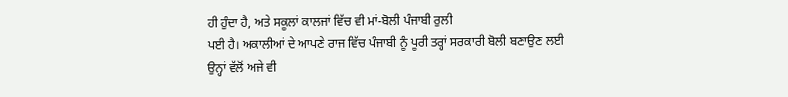ਹੀ ਹੁੰਦਾ ਹੈ, ਅਤੇ ਸਕੂਲਾਂ ਕਾਲਜਾਂ ਵਿੱਚ ਵੀ ਮਾਂ-ਬੋਲੀ ਪੰਜਾਬੀ ਰੁਲੀ
ਪਈ ਹੈ। ਅਕਾਲੀਆਂ ਦੇ ਆਪਣੇ ਰਾਜ ਵਿੱਚ ਪੰਜਾਬੀ ਨੂੰ ਪੂਰੀ ਤਰ੍ਹਾਂ ਸਰਕਾਰੀ ਬੋਲੀ ਬਣਾਉਣ ਲਈ
ਉਨ੍ਹਾਂ ਵੱਲੋਂ ਅਜੇ ਵੀ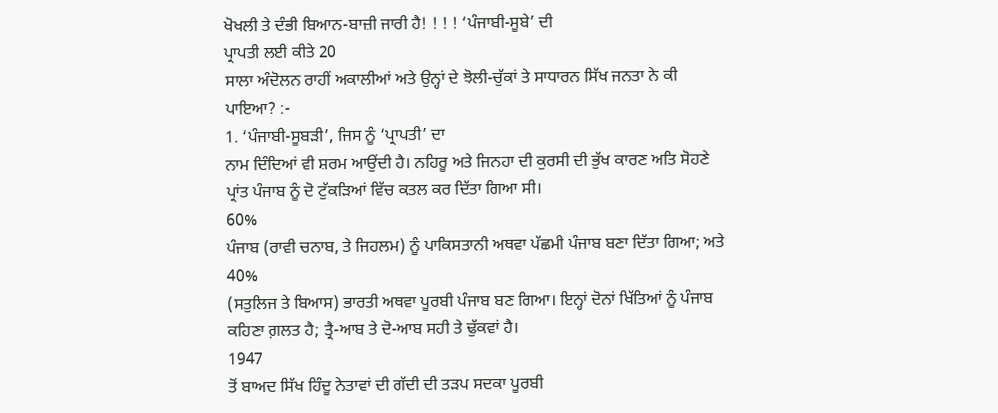ਖੋਖਲੀ ਤੇ ਦੰਭੀ ਬਿਆਨ-ਬਾਜ਼ੀ ਜਾਰੀ ਹੈ! ! ! ! ‘ਪੰਜਾਬੀ-ਸੂਬੇ’ ਦੀ
ਪ੍ਰਾਪਤੀ ਲਈ ਕੀਤੇ 20
ਸਾਲਾ ਅੰਦੋਲਨ ਰਾਹੀਂ ਅਕਾਲੀਆਂ ਅਤੇ ਉਨ੍ਹਾਂ ਦੇ ਝੋਲੀ-ਚੁੱਕਾਂ ਤੇ ਸਾਧਾਰਨ ਸਿੱਖ ਜਨਤਾ ਨੇ ਕੀ
ਪਾਇਆ? :-
1. ‘ਪੰਜਾਬੀ-ਸੂਬੜੀ’, ਜਿਸ ਨੂੰ ‘ਪ੍ਰਾਪਤੀ’ ਦਾ
ਨਾਮ ਦਿੰਦਿਆਂ ਵੀ ਸ਼ਰਮ ਆਉਂਦੀ ਹੈ। ਨਹਿਰੂ ਅਤੇ ਜਿਨਹਾ ਦੀ ਕੁਰਸੀ ਦੀ ਭੁੱਖ ਕਾਰਣ ਅਤਿ ਸੋਹਣੇ
ਪ੍ਰਾਂਤ ਪੰਜਾਬ ਨੂੰ ਦੋ ਟੁੱਕੜਿਆਂ ਵਿੱਚ ਕਤਲ ਕਰ ਦਿੱਤਾ ਗਿਆ ਸੀ।
60%
ਪੰਜਾਬ (ਰਾਵੀ ਚਨਾਬ, ਤੇ ਜਿਹਲਮ) ਨੂੰ ਪਾਕਿਸਤਾਨੀ ਅਥਵਾ ਪੱਛਮੀ ਪੰਜਾਬ ਬਣਾ ਦਿੱਤਾ ਗਿਆ; ਅਤੇ
40%
(ਸਤੁਲਿਜ ਤੇ ਬਿਆਸ) ਭਾਰਤੀ ਅਥਵਾ ਪੂਰਬੀ ਪੰਜਾਬ ਬਣ ਗਿਆ। ਇਨ੍ਹਾਂ ਦੋਨਾਂ ਖਿੱਤਿਆਂ ਨੂੰ ਪੰਜਾਬ
ਕਹਿਣਾ ਗ਼ਲਤ ਹੈ; ਤ੍ਰੈ-ਆਬ ਤੇ ਦੋ-ਆਬ ਸਹੀ ਤੇ ਢੁੱਕਵਾਂ ਹੈ।
1947
ਤੋਂ ਬਾਅਦ ਸਿੱਖ ਹਿੰਦੂ ਨੇਤਾਵਾਂ ਦੀ ਗੱਦੀ ਦੀ ਤੜਪ ਸਦਕਾ ਪੂਰਬੀ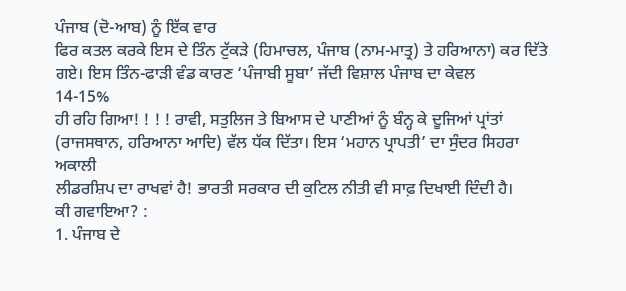ਪੰਜਾਬ (ਦੋ-ਆਬ) ਨੂੰ ਇੱਕ ਵਾਰ
ਫਿਰ ਕਤਲ ਕਰਕੇ ਇਸ ਦੇ ਤਿੰਨ ਟੁੱਕੜੇ (ਹਿਮਾਚਲ, ਪੰਜਾਬ (ਨਾਮ-ਮਾਤ੍ਰ) ਤੇ ਹਰਿਆਨਾ) ਕਰ ਦਿੱਤੇ
ਗਏ। ਇਸ ਤਿੰਨ-ਫਾੜੀ ਵੰਡ ਕਾਰਣ ‘ਪੰਜਾਬੀ ਸੂਬਾ’ ਜੱਦੀ ਵਿਸ਼ਾਲ ਪੰਜਾਬ ਦਾ ਕੇਵਲ
14-15%
ਹੀ ਰਹਿ ਗਿਆ! ! ! ! ਰਾਵੀ, ਸਤੁਲਿਜ ਤੇ ਬਿਆਸ ਦੇ ਪਾਣੀਆਂ ਨੂੰ ਬੰਨ੍ਹ ਕੇ ਦੂਜਿਆਂ ਪ੍ਰਾਂਤਾਂ
(ਰਾਜਸਥਾਨ, ਹਰਿਆਨਾ ਆਦਿ) ਵੱਲ ਧੱਕ ਦਿੱਤਾ। ਇਸ ‘ਮਹਾਨ ਪ੍ਰਾਪਤੀ’ ਦਾ ਸੁੰਦਰ ਸਿਹਰਾ ਅਕਾਲੀ
ਲੀਡਰਸ਼ਿਪ ਦਾ ਰਾਖਵਾਂ ਹੈ! ਭਾਰਤੀ ਸਰਕਾਰ ਦੀ ਕੁਟਿਲ ਨੀਤੀ ਵੀ ਸਾਫ਼ ਦਿਖਾਈ ਦਿੰਦੀ ਹੈ।
ਕੀ ਗਵਾਇਆ? :
1. ਪੰਜਾਬ ਦੇ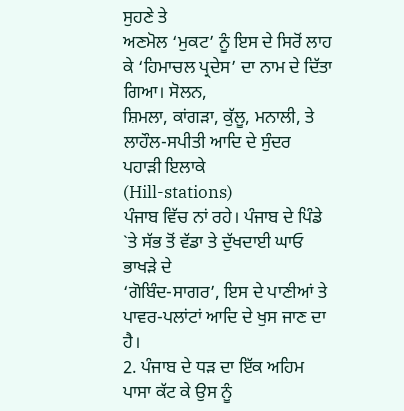ਸੁਹਣੇ ਤੇ
ਅਣਮੋਲ ‘ਮੁਕਟ’ ਨੂੰ ਇਸ ਦੇ ਸਿਰੋਂ ਲਾਹ ਕੇ ‘ਹਿਮਾਚਲ ਪ੍ਰਦੇਸ’ ਦਾ ਨਾਮ ਦੇ ਦਿੱਤਾ ਗਿਆ। ਸੋਲਨ,
ਸ਼ਿਮਲਾ, ਕਾਂਗੜਾ, ਕੁੱਲੂ, ਮਨਾਲੀ, ਤੇ ਲਾਹੌਲ-ਸਪੀਤੀ ਆਦਿ ਦੇ ਸੁੰਦਰ ਪਹਾੜੀ ਇਲਾਕੇ
(Hill-stations)
ਪੰਜਾਬ ਵਿੱਚ ਨਾਂ ਰਹੇ। ਪੰਜਾਬ ਦੇ ਪਿੰਡੇ `ਤੇ ਸੱਭ ਤੋਂ ਵੱਡਾ ਤੇ ਦੁੱਖਦਾਈ ਘਾਓ ਭਾਖੜੇ ਦੇ
‘ਗੋਬਿੰਦ-ਸਾਗਰ’, ਇਸ ਦੇ ਪਾਣੀਆਂ ਤੇ ਪਾਵਰ-ਪਲਾਂਟਾਂ ਆਦਿ ਦੇ ਖੁਸ ਜਾਣ ਦਾ ਹੈ।
2. ਪੰਜਾਬ ਦੇ ਧੜ ਦਾ ਇੱਕ ਅਹਿਮ ਪਾਸਾ ਕੱਟ ਕੇ ਉਸ ਨੂੰ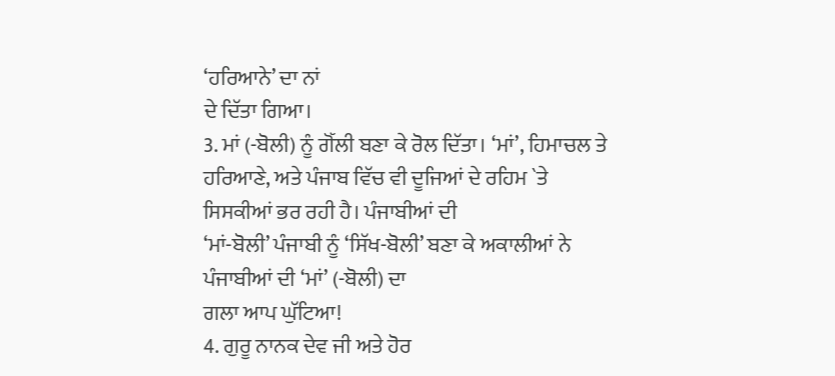‘ਹਰਿਆਨੇ’ ਦਾ ਨਾਂ
ਦੇ ਦਿੱਤਾ ਗਿਆ।
3. ਮਾਂ (-ਬੋਲੀ) ਨੂੰ ਗੋੱਲੀ ਬਣਾ ਕੇ ਰੋਲ ਦਿੱਤਾ। ‘ਮਾਂ’, ਹਿਮਾਚਲ ਤੇ
ਹਰਿਆਣੇ, ਅਤੇ ਪੰਜਾਬ ਵਿੱਚ ਵੀ ਦੂਜਿਆਂ ਦੇ ਰਹਿਮ `ਤੇ ਸਿਸਕੀਆਂ ਭਰ ਰਹੀ ਹੈ। ਪੰਜਾਬੀਆਂ ਦੀ
‘ਮਾਂ-ਬੋਲੀ’ ਪੰਜਾਬੀ ਨੂੰ ‘ਸਿੱਖ-ਬੋਲੀ’ ਬਣਾ ਕੇ ਅਕਾਲੀਆਂ ਨੇ ਪੰਜਾਬੀਆਂ ਦੀ ‘ਮਾਂ’ (-ਬੋਲੀ) ਦਾ
ਗਲਾ ਆਪ ਘੁੱਟਿਆ!
4. ਗੁਰੂ ਨਾਨਕ ਦੇਵ ਜੀ ਅਤੇ ਹੋਰ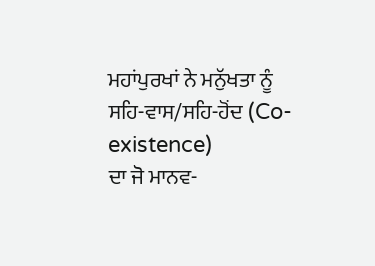ਮਹਾਂਪੁਰਖਾਂ ਨੇ ਮਨੁੱਖਤਾ ਨੂੰ
ਸਹਿ-ਵਾਸ/ਸਹਿ-ਹੋਂਦ (Co-existence)
ਦਾ ਜੋ ਮਾਨਵ-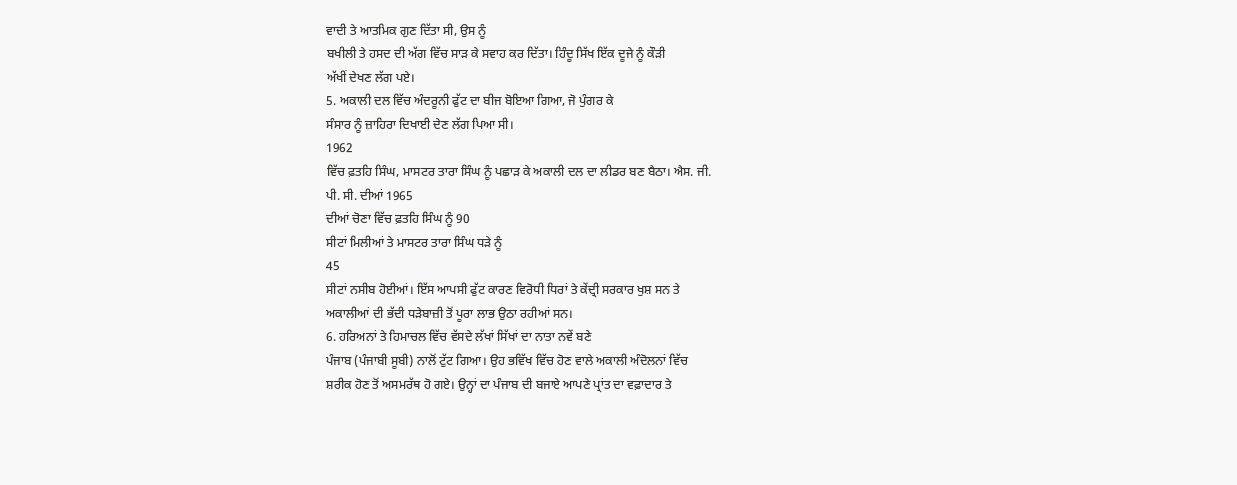ਵਾਦੀ ਤੇ ਆਤਮਿਕ ਗੁਣ ਦਿੱਤਾ ਸੀ, ਉਸ ਨੂੰ
ਬਖੀਲੀ ਤੇ ਹਸਦ ਦੀ ਅੱਗ ਵਿੱਚ ਸਾੜ ਕੇ ਸਵਾਹ ਕਰ ਦਿੱਤਾ। ਹਿੰਦੂ ਸਿੱਖ ਇੱਕ ਦੂਜੇ ਨੂੰ ਕੌੜੀ
ਅੱਖੀਂ ਦੇਖਣ ਲੱਗ ਪਏ।
5. ਅਕਾਲੀ ਦਲ ਵਿੱਚ ਅੰਦਰੂਨੀ ਫੁੱਟ ਦਾ ਬੀਜ ਬੋਇਆ ਗਿਆ, ਜੋ ਪੁੰਗਰ ਕੇ
ਸੰਸਾਰ ਨੂੰ ਜ਼ਾਹਿਰਾ ਦਿਖਾਈ ਦੇਣ ਲੱਗ ਪਿਆ ਸੀ।
1962
ਵਿੱਚ ਫ਼ਤਹਿ ਸਿੰਘ, ਮਾਸਟਰ ਤਾਰਾ ਸਿੰਘ ਨੂੰ ਪਛਾੜ ਕੇ ਅਕਾਲੀ ਦਲ ਦਾ ਲੀਡਰ ਬਣ ਬੈਠਾ। ਐਸ. ਜੀ.
ਪੀ. ਸੀ. ਦੀਆਂ 1965
ਦੀਆਂ ਚੋਣਾ ਵਿੱਚ ਫ਼ਤਹਿ ਸਿੰਘ ਨੂੰ 90
ਸੀਟਾਂ ਮਿਲੀਆਂ ਤੇ ਮਾਸਟਰ ਤਾਰਾ ਸਿੰਘ ਧੜੇ ਨੂੰ
45
ਸੀਟਾਂ ਨਸੀਬ ਹੋਈਆਂ। ਇੱਸ ਆਪਸੀ ਫੁੱਟ ਕਾਰਣ ਵਿਰੋਧੀ ਧਿਰਾਂ ਤੇ ਕੇਂਦ੍ਰੀ ਸਰਕਾਰ ਖੁਸ਼ ਸਨ ਤੇ
ਅਕਾਲੀਆਂ ਦੀ ਭੱਦੀ ਧੜੇਬਾਜ਼ੀ ਤੋਂ ਪੂਰਾ ਲਾਭ ਉਠਾ ਰਹੀਆਂ ਸਨ।
6. ਹਰਿਅਨਾਂ ਤੇ ਹਿਮਾਚਲ ਵਿੱਚ ਵੱਸਦੇ ਲੱਖਾਂ ਸਿੱਖਾਂ ਦਾ ਨਾਤਾ ਨਵੇਂ ਬਣੇ
ਪੰਜਾਬ (ਪੰਜਾਬੀ ਸੂਬੀ) ਨਾਲੋਂ ਟੁੱਟ ਗਿਆ। ਉਹ ਭਵਿੱਖ ਵਿੱਚ ਹੋਣ ਵਾਲੇ ਅਕਾਲੀ ਅੰਦੋਲਨਾਂ ਵਿੱਚ
ਸ਼ਰੀਕ ਹੋਣ ਤੋਂ ਅਸਮਰੱਥ ਹੋ ਗਏ। ਉਨ੍ਹਾਂ ਦਾ ਪੰਜਾਬ ਦੀ ਬਜਾਏ ਆਪਣੇ ਪ੍ਰਾਂਤ ਦਾ ਵਫ਼ਾਦਾਰ ਤੇ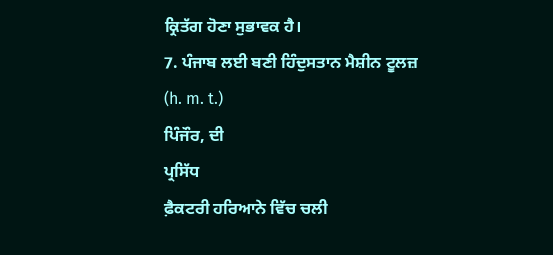ਕ੍ਰਿਤੱਗ ਹੋਣਾ ਸੁਭਾਵਕ ਹੈ।
7. ਪੰਜਾਬ ਲਈ ਬਣੀ ਹਿੰਦੁਸਤਾਨ ਮੈਸ਼ੀਨ ਟੂਲਜ਼
(h. m. t.)
ਪਿੰਜੌਰ, ਦੀ
ਪ੍ਰਸਿੱਧ
ਫ਼ੈਕਟਰੀ ਹਰਿਆਨੇ ਵਿੱਚ ਚਲੀ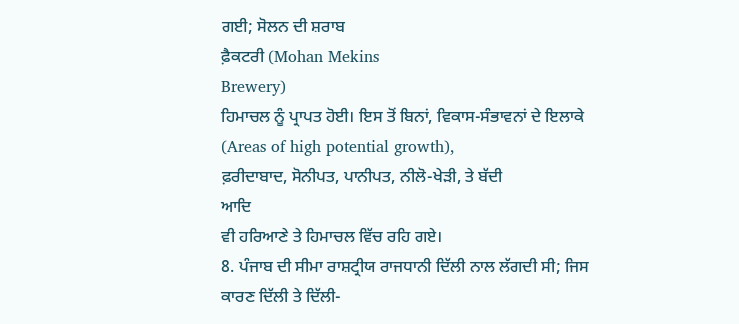ਗਈ; ਸੋਲਨ ਦੀ ਸ਼ਰਾਬ
ਫ਼ੈਕਟਰੀ (Mohan Mekins
Brewery)
ਹਿਮਾਚਲ ਨੂੰ ਪ੍ਰਾਪਤ ਹੋਈ। ਇਸ ਤੋਂ ਬਿਨਾਂ, ਵਿਕਾਸ-ਸੰਭਾਵਨਾਂ ਦੇ ਇਲਾਕੇ
(Areas of high potential growth),
ਫ਼ਰੀਦਾਬਾਦ, ਸੋਨੀਪਤ, ਪਾਨੀਪਤ, ਨੀਲੋ-ਖੇੜੀ, ਤੇ ਬੱਦੀ
ਆਦਿ
ਵੀ ਹਰਿਆਣੇ ਤੇ ਹਿਮਾਚਲ ਵਿੱਚ ਰਹਿ ਗਏ।
8. ਪੰਜਾਬ ਦੀ ਸੀਮਾ ਰਾਸ਼ਟ੍ਰੀਯ ਰਾਜਧਾਨੀ ਦਿੱਲੀ ਨਾਲ ਲੱਗਦੀ ਸੀ; ਜਿਸ
ਕਾਰਣ ਦਿੱਲੀ ਤੇ ਦਿੱਲੀ-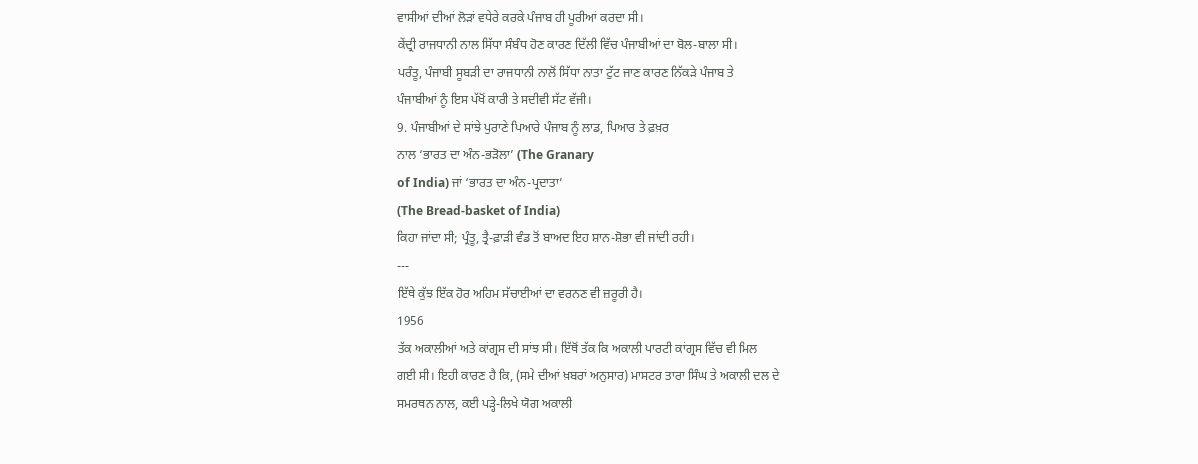ਵਾਸੀਆਂ ਦੀਆਂ ਲੋੜਾਂ ਵਧੇਰੇ ਕਰਕੇ ਪੰਜਾਬ ਹੀ ਪੂਰੀਆਂ ਕਰਦਾ ਸੀ।
ਕੇਂਦ੍ਰੀ ਰਾਜਧਾਨੀ ਨਾਲ ਸਿੱਧਾ ਸੰਬੰਧ ਹੋਣ ਕਾਰਣ ਦਿੱਲੀ ਵਿੱਚ ਪੰਜਾਬੀਆਂ ਦਾ ਬੋਲ-ਬਾਲਾ ਸੀ।
ਪਰੰਤੂ, ਪੰਜਾਬੀ ਸੂਬੜੀ ਦਾ ਰਾਜਧਾਨੀ ਨਾਲੋਂ ਸਿੱਧਾ ਨਾਤਾ ਟੁੱਟ ਜਾਣ ਕਾਰਣ ਨਿੱਕੜੇ ਪੰਜਾਬ ਤੇ
ਪੰਜਾਬੀਆਂ ਨੂੰ ਇਸ ਪੱਖੋਂ ਕਾਰੀ ਤੇ ਸਦੀਵੀ ਸੱਟ ਵੱਜੀ।
9. ਪੰਜਾਬੀਆਂ ਦੇ ਸਾਂਝੇ ਪੁਰਾਣੇ ਪਿਆਰੇ ਪੰਜਾਬ ਨੂੰ ਲਾਡ, ਪਿਆਰ ਤੇ ਫ਼ਖ਼ਰ
ਨਾਲ ‘ਭਾਰਤ ਦਾ ਅੰਨ-ਭੜੋਲਾ’ (The Granary
of India) ਜਾਂ ‘ਭਾਰਤ ਦਾ ਅੰਨ-ਪ੍ਰਦਾਤਾ’
(The Bread-basket of India)
ਕਿਹਾ ਜਾਂਦਾ ਸੀ; ਪ੍ਰੰਤੂ, ਤ੍ਰੈ-ਫ਼ਾੜੀ ਵੰਡ ਤੋਂ ਬਾਅਦ ਇਹ ਸ਼ਾਨ-ਸ਼ੋਭਾ ਵੀ ਜਾਂਦੀ ਰਹੀ।
---
ਇੱਥੇ ਕੁੱਝ ਇੱਕ ਹੋਰ ਅਹਿਮ ਸੱਚਾਈਆਂ ਦਾ ਵਰਨਣ ਵੀ ਜ਼ਰੂਰੀ ਹੈ।
1956
ਤੱਕ ਅਕਾਲੀਆਂ ਅਤੇ ਕਾਂਗ੍ਰਸ ਦੀ ਸਾਂਝ ਸੀ। ਇੱਥੋਂ ਤੱਕ ਕਿ ਅਕਾਲੀ ਪਾਰਟੀ ਕਾਂਗ੍ਰਸ ਵਿੱਚ ਵੀ ਮਿਲ
ਗਈ ਸੀ। ਇਹੀ ਕਾਰਣ ਹੈ ਕਿ, (ਸਮੇ ਦੀਆਂ ਖ਼ਬਰਾਂ ਅਨੁਸਾਰ) ਮਾਸਟਰ ਤਾਰਾ ਸਿੰਘ ਤੇ ਅਕਾਲੀ ਦਲ ਦੇ
ਸਮਰਥਨ ਨਾਲ, ਕਈ ਪੜ੍ਹੇ-ਲਿਖੇ ਯੋਗ ਅਕਾਲੀ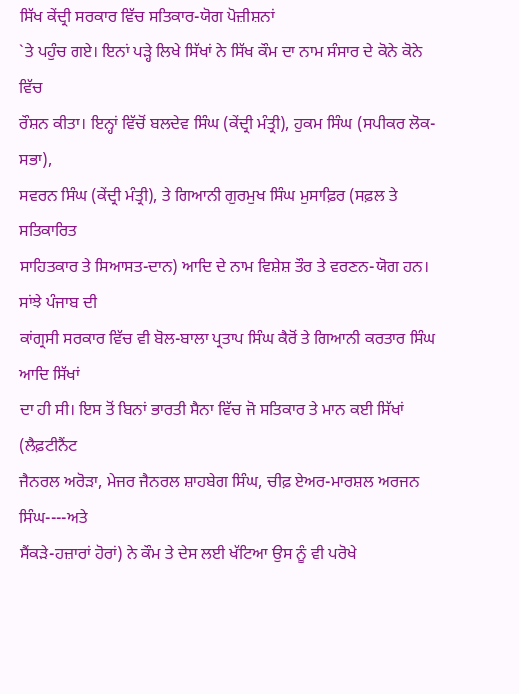ਸਿੱਖ ਕੇਂਦ੍ਰੀ ਸਰਕਾਰ ਵਿੱਚ ਸਤਿਕਾਰ-ਯੋਗ ਪੋਜ਼ੀਸ਼ਨਾਂ
`ਤੇ ਪਹੁੰਚ ਗਏ। ਇਨਾਂ ਪੜ੍ਹੇ ਲਿਖੇ ਸਿੱਖਾਂ ਨੇ ਸਿੱਖ ਕੌਮ ਦਾ ਨਾਮ ਸੰਸਾਰ ਦੇ ਕੋਨੇ ਕੋਨੇ ਵਿੱਚ
ਰੌਸ਼ਨ ਕੀਤਾ। ਇਨ੍ਹਾਂ ਵਿੱਚੋਂ ਬਲਦੇਵ ਸਿੰਘ (ਕੇਂਦ੍ਰੀ ਮੰਤ੍ਰੀ), ਹੁਕਮ ਸਿੰਘ (ਸਪੀਕਰ ਲੋਕ-ਸਭਾ),
ਸਵਰਨ ਸਿੰਘ (ਕੇਂਦ੍ਰੀ ਮੰਤ੍ਰੀ), ਤੇ ਗਿਆਨੀ ਗੁਰਮੁਖ ਸਿੰਘ ਮੁਸਾਫ਼ਿਰ (ਸਫ਼ਲ ਤੇ ਸਤਿਕਾਰਿਤ
ਸਾਹਿਤਕਾਰ ਤੇ ਸਿਆਸਤ-ਦਾਨ) ਆਦਿ ਦੇ ਨਾਮ ਵਿਸ਼ੇਸ਼ ਤੌਰ ਤੇ ਵਰਣਨ-ਯੋਗ ਹਨ। ਸਾਂਝੇ ਪੰਜਾਬ ਦੀ
ਕਾਂਗ੍ਰਸੀ ਸਰਕਾਰ ਵਿੱਚ ਵੀ ਬੋਲ-ਬਾਲਾ ਪ੍ਰਤਾਪ ਸਿੰਘ ਕੈਰੋਂ ਤੇ ਗਿਆਨੀ ਕਰਤਾਰ ਸਿੰਘ ਆਦਿ ਸਿੱਖਾਂ
ਦਾ ਹੀ ਸੀ। ਇਸ ਤੋਂ ਬਿਨਾਂ ਭਾਰਤੀ ਸੈਨਾ ਵਿੱਚ ਜੋ ਸਤਿਕਾਰ ਤੇ ਮਾਨ ਕਈ ਸਿੱਖਾਂ (ਲੈਫ਼ਟੀਨੈਂਟ
ਜੈਨਰਲ ਅਰੋੜਾ, ਮੇਜਰ ਜੈਨਰਲ ਸ਼ਾਹਬੇਗ ਸਿੰਘ, ਚੀਫ਼ ਏਅਰ-ਮਾਰਸ਼ਲ ਅਰਜਨ ਸਿੰਘ----ਅਤੇ
ਸੈਂਕੜੇ-ਹਜ਼ਾਰਾਂ ਹੋਰਾਂ) ਨੇ ਕੌਮ ਤੇ ਦੇਸ ਲਈ ਖੱਟਿਆ ਉਸ ਨੂੰ ਵੀ ਪਰੋਖੇ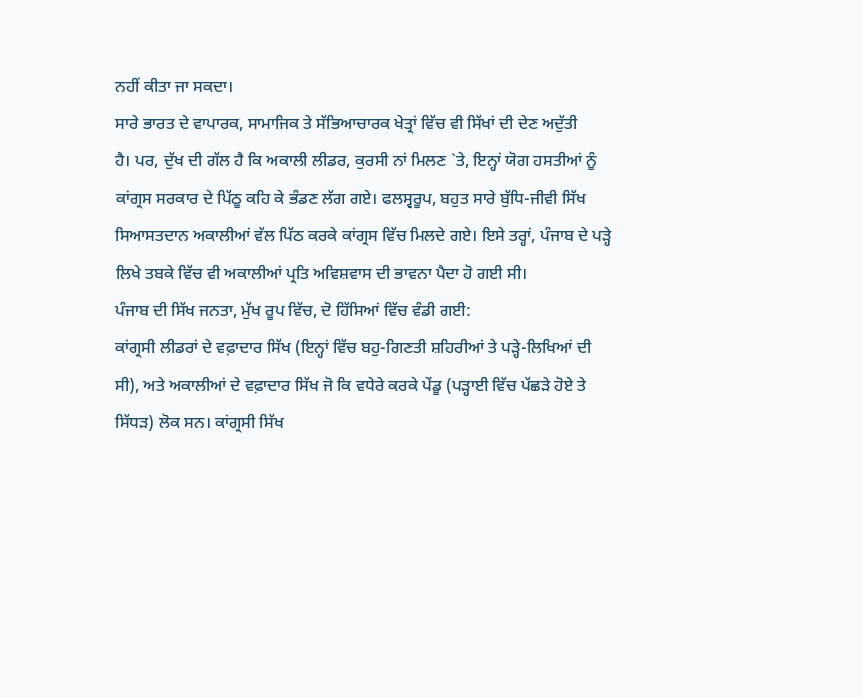ਨਹੀਂ ਕੀਤਾ ਜਾ ਸਕਦਾ।
ਸਾਰੇ ਭਾਰਤ ਦੇ ਵਾਪਾਰਕ, ਸਾਮਾਜਿਕ ਤੇ ਸੱਭਿਆਚਾਰਕ ਖੇਤ੍ਰਾਂ ਵਿੱਚ ਵੀ ਸਿੱਖਾਂ ਦੀ ਦੇਣ ਅਦੁੱਤੀ
ਹੈ। ਪਰ, ਦੁੱਖ ਦੀ ਗੱਲ ਹੈ ਕਿ ਅਕਾਲੀ ਲੀਡਰ, ਕੁਰਸੀ ਨਾਂ ਮਿਲਣ `ਤੇ, ਇਨ੍ਹਾਂ ਯੋਗ ਹਸਤੀਆਂ ਨੂੰ
ਕਾਂਗ੍ਰਸ ਸਰਕਾਰ ਦੇ ਪਿੱਠੂ ਕਹਿ ਕੇ ਭੰਡਣ ਲੱਗ ਗਏ। ਫਲਸ੍ਵਰੂਪ, ਬਹੁਤ ਸਾਰੇ ਬੁੱਧਿ-ਜੀਵੀ ਸਿੱਖ
ਸਿਆਸਤਦਾਨ ਅਕਾਲੀਆਂ ਵੱਲ ਪਿੱਠ ਕਰਕੇ ਕਾਂਗ੍ਰਸ ਵਿੱਚ ਮਿਲਦੇ ਗਏ। ਇਸੇ ਤਰ੍ਹਾਂ, ਪੰਜਾਬ ਦੇ ਪੜ੍ਹੇ
ਲਿਖੇ ਤਬਕੇ ਵਿੱਚ ਵੀ ਅਕਾਲੀਆਂ ਪ੍ਰਤਿ ਅਵਿਸ਼ਵਾਸ ਦੀ ਭਾਵਨਾ ਪੈਦਾ ਹੋ ਗਈ ਸੀ।
ਪੰਜਾਬ ਦੀ ਸਿੱਖ ਜਨਤਾ, ਮੁੱਖ ਰੂਪ ਵਿੱਚ, ਦੋ ਹਿੱਸਿਆਂ ਵਿੱਚ ਵੰਡੀ ਗਈ:
ਕਾਂਗ੍ਰਸੀ ਲੀਡਰਾਂ ਦੇ ਵਫ਼ਾਦਾਰ ਸਿੱਖ (ਇਨ੍ਹਾਂ ਵਿੱਚ ਬਹੁ-ਗਿਣਤੀ ਸ਼ਹਿਰੀਆਂ ਤੇ ਪੜ੍ਹੇ-ਲਿਖਿਆਂ ਦੀ
ਸੀ), ਅਤੇ ਅਕਾਲੀਆਂ ਦੇ ਵਫ਼ਾਦਾਰ ਸਿੱਖ ਜੋ ਕਿ ਵਧੇਰੇ ਕਰਕੇ ਪੇਂਡੂ (ਪੜ੍ਹਾਈ ਵਿੱਚ ਪੱਛੜੇ ਹੋਏ ਤੇ
ਸਿੱਧੜ) ਲੋਕ ਸਨ। ਕਾਂਗ੍ਰਸੀ ਸਿੱਖ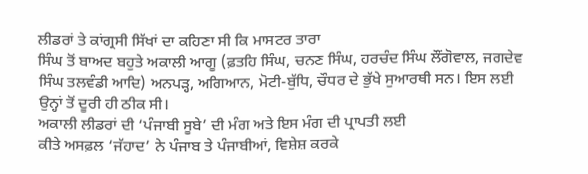ਲੀਡਰਾਂ ਤੇ ਕਾਂਗ੍ਰਸੀ ਸਿੱਖਾਂ ਦਾ ਕਹਿਣਾ ਸੀ ਕਿ ਮਾਸਟਰ ਤਾਰਾ
ਸਿੰਘ ਤੋਂ ਬਾਅਦ ਬਹੁਤੇ ਅਕਾਲੀ ਆਗੂ (ਫ਼ਤਹਿ ਸਿੰਘ, ਚਨਣ ਸਿੰਘ, ਹਰਚੰਦ ਸਿੰਘ ਲੌਂਗੋਵਾਲ, ਜਗਦੇਵ
ਸਿੰਘ ਤਲਵੰਡੀ ਆਦਿ) ਅਨਪੜ੍ਹ, ਅਗਿਆਨ, ਮੋਟੀ-ਬੁੱਧਿ, ਚੌਧਰ ਦੇ ਭੁੱਖੇ ਸੁਆਰਥੀ ਸਨ। ਇਸ ਲਈ
ਉਨ੍ਹਾਂ ਤੋਂ ਦੂਰੀ ਹੀ ਠੀਕ ਸੀ।
ਅਕਾਲੀ ਲੀਡਰਾਂ ਦੀ ‘ਪੰਜਾਬੀ ਸੂਬੇ’ ਦੀ ਮੰਗ ਅਤੇ ਇਸ ਮੰਗ ਦੀ ਪ੍ਰਾਪਤੀ ਲਈ
ਕੀਤੇ ਅਸਫ਼ਲ ‘ਜੱਹਾਦ’ ਨੇ ਪੰਜਾਬ ਤੇ ਪੰਜਾਬੀਆਂ, ਵਿਸ਼ੇਸ਼ ਕਰਕੇ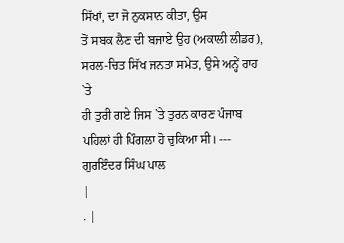ਸਿੱਖਾਂ, ਦਾ ਜੋ ਨੁਕਸਾਨ ਕੀਤਾ, ਉਸ
ਤੋਂ ਸਬਕ ਲੈਣ ਦੀ ਬਜਾਏ ਉਹ (ਅਕਾਲੀ ਲੀਡਰ), ਸਰਲ-ਚਿਤ ਸਿੱਖ ਜਨਤਾ ਸਮੇਤ, ਉਸੇ ਅਨ੍ਹੇਂ ਰਾਹ `ਤੇ
ਹੀ ਤੁਰੀ ਗਏ ਜਿਸ `ਤੇ ਤੁਰਨ ਕਾਰਣ ਪੰਜਾਬ ਪਹਿਲਾਂ ਹੀ ਪਿੰਗਲਾ ਹੋ ਚੁਕਿਆ ਸੀ। ---
ਗੁਰਇੰਦਰ ਸਿੰਘ ਪਾਲ
|
. |